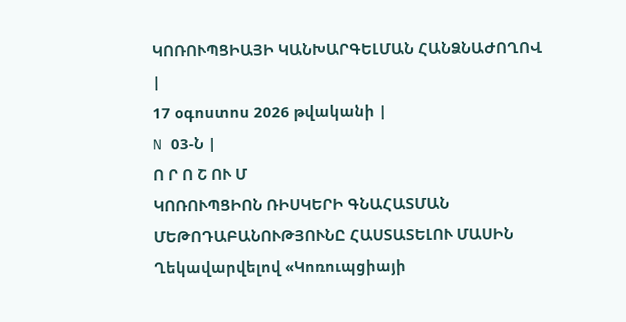ԿՈՌՈՒՊՑԻԱՅԻ ԿԱՆԽԱՐԳԵԼՄԱՆ ՀԱՆՁՆԱԺՈՂՈՎ
|
17 օգոստոս 2026 թվականի |
N 03-Ն |
Ո Ր Ո Շ ՈՒ Մ
ԿՈՌՈՒՊՑԻՈՆ ՌԻՍԿԵՐԻ ԳՆԱՀԱՏՄԱՆ ՄԵԹՈԴԱԲԱՆՈՒԹՅՈՒՆԸ ՀԱՍՏԱՏԵԼՈՒ ՄԱՍԻՆ
Ղեկավարվելով «Կոռուպցիայի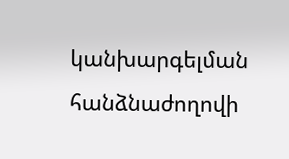կանխարգելման հանձնաժողովի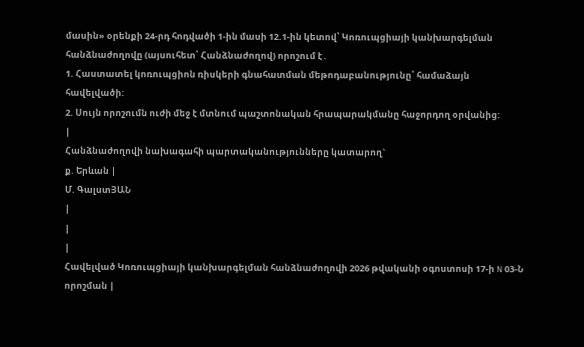մասին» օրենքի 24-րդ հոդվածի 1-ին մասի 12.1-ին կետով՝ Կոռուպցիայի կանխարգելման հանձնաժողովը (այսուհետ՝ Հանձնաժողով) որոշում է․
1. Հաստատել կոռուպցիոն ռիսկերի գնահատման մեթոդաբանությունը՝ համաձայն հավելվածի:
2. Սույն որոշումն ուժի մեջ է մտնում պաշտոնական հրապարակմանը հաջորդող օրվանից:
|
Հանձնաժողովի նախագահի պարտականությունները կատարող`
ք. Երևան |
Մ. ԳալստՅԱՆ
|
|
|
Հավելված Կոռուպցիայի կանխարգելման հանձնաժողովի 2026 թվականի օգոստոսի 17-ի N 03-Ն որոշման |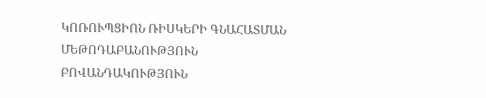ԿՈՌՈՒՊՑԻՈՆ ՌԻՍԿԵՐԻ ԳՆԱՀԱՏՄԱՆ ՄԵԹՈԴԱԲԱՆՈՒԹՅՈՒՆ
ԲՈՎԱՆԴԱԿՈՒԹՅՈՒՆ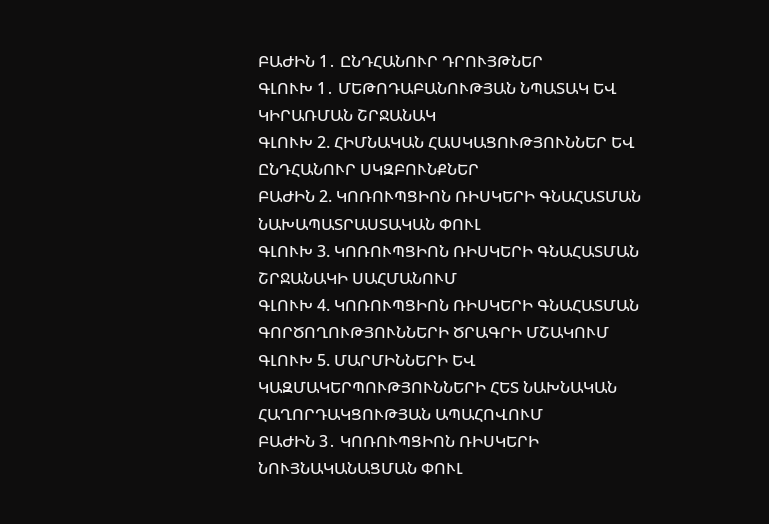ԲԱԺԻՆ 1․ ԸՆԴՀԱՆՈՒՐ ԴՐՈՒՅԹՆԵՐ
ԳԼՈՒԽ 1․ ՄԵԹՈԴԱԲԱՆՈՒԹՅԱՆ ՆՊԱՏԱԿ ԵՎ ԿԻՐԱՌՄԱՆ ՇՐՋԱՆԱԿ
ԳԼՈՒԽ 2. ՀԻՄՆԱԿԱՆ ՀԱՍԿԱՑՈՒԹՅՈՒՆՆԵՐ ԵՎ ԸՆԴՀԱՆՈՒՐ ՍԿԶԲՈՒՆՔՆԵՐ
ԲԱԺԻՆ 2. ԿՈՌՈՒՊՑԻՈՆ ՌԻՍԿԵՐԻ ԳՆԱՀԱՏՄԱՆ ՆԱԽԱՊԱՏՐԱՍՏԱԿԱՆ ՓՈՒԼ
ԳԼՈՒԽ 3. ԿՈՌՈՒՊՑԻՈՆ ՌԻՍԿԵՐԻ ԳՆԱՀԱՏՄԱՆ ՇՐՋԱՆԱԿԻ ՍԱՀՄԱՆՈՒՄ
ԳԼՈՒԽ 4. ԿՈՌՈՒՊՑԻՈՆ ՌԻՍԿԵՐԻ ԳՆԱՀԱՏՄԱՆ ԳՈՐԾՈՂՈՒԹՅՈՒՆՆԵՐԻ ԾՐԱԳՐԻ ՄՇԱԿՈՒՄ
ԳԼՈՒԽ 5. ՄԱՐՄԻՆՆԵՐԻ ԵՎ ԿԱԶՄԱԿԵՐՊՈՒԹՅՈՒՆՆԵՐԻ ՀԵՏ ՆԱԽՆԱԿԱՆ ՀԱՂՈՐԴԱԿՑՈՒԹՅԱՆ ԱՊԱՀՈՎՈՒՄ
ԲԱԺԻՆ 3․ ԿՈՌՈՒՊՑԻՈՆ ՌԻՍԿԵՐԻ ՆՈՒՅՆԱԿԱՆԱՑՄԱՆ ՓՈՒԼ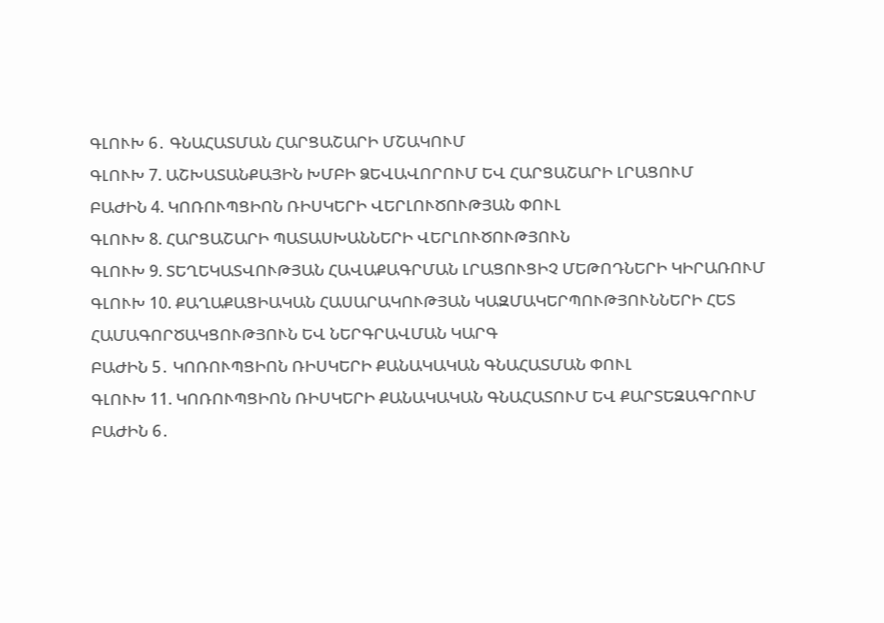ԳԼՈՒԽ 6․ ԳՆԱՀԱՏՄԱՆ ՀԱՐՑԱՇԱՐԻ ՄՇԱԿՈՒՄ
ԳԼՈՒԽ 7. ԱՇԽԱՏԱՆՔԱՅԻՆ ԽՄԲԻ ՁԵՎԱՎՈՐՈՒՄ ԵՎ ՀԱՐՑԱՇԱՐԻ ԼՐԱՑՈՒՄ
ԲԱԺԻՆ 4. ԿՈՌՈՒՊՑԻՈՆ ՌԻՍԿԵՐԻ ՎԵՐԼՈՒԾՈՒԹՅԱՆ ՓՈՒԼ
ԳԼՈՒԽ 8. ՀԱՐՑԱՇԱՐԻ ՊԱՏԱՍԽԱՆՆԵՐԻ ՎԵՐԼՈՒԾՈՒԹՅՈՒՆ
ԳԼՈՒԽ 9. ՏԵՂԵԿԱՏՎՈՒԹՅԱՆ ՀԱՎԱՔԱԳՐՄԱՆ ԼՐԱՑՈՒՑԻՉ ՄԵԹՈԴՆԵՐԻ ԿԻՐԱՌՈՒՄ
ԳԼՈՒԽ 10. ՔԱՂԱՔԱՑԻԱԿԱՆ ՀԱՍԱՐԱԿՈՒԹՅԱՆ ԿԱԶՄԱԿԵՐՊՈՒԹՅՈՒՆՆԵՐԻ ՀԵՏ ՀԱՄԱԳՈՐԾԱԿՑՈՒԹՅՈՒՆ ԵՎ ՆԵՐԳՐԱՎՄԱՆ ԿԱՐԳ
ԲԱԺԻՆ 5․ ԿՈՌՈՒՊՑԻՈՆ ՌԻՍԿԵՐԻ ՔԱՆԱԿԱԿԱՆ ԳՆԱՀԱՏՄԱՆ ՓՈՒԼ
ԳԼՈՒԽ 11. ԿՈՌՈՒՊՑԻՈՆ ՌԻՍԿԵՐԻ ՔԱՆԱԿԱԿԱՆ ԳՆԱՀԱՏՈՒՄ ԵՎ ՔԱՐՏԵԶԱԳՐՈՒՄ
ԲԱԺԻՆ 6․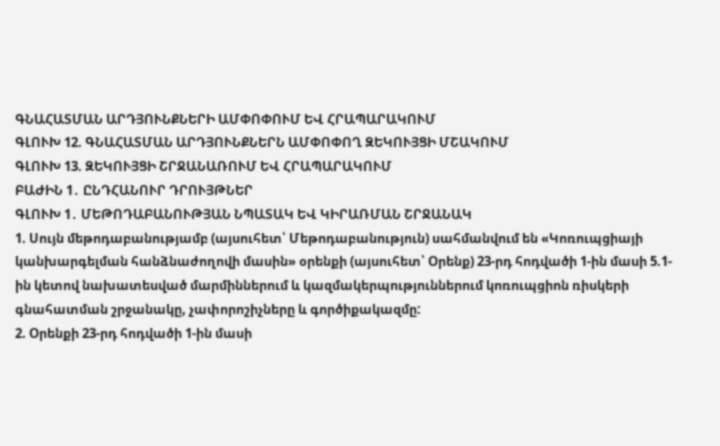ԳՆԱՀԱՏՄԱՆ ԱՐԴՅՈՒՆՔՆԵՐԻ ԱՄՓՈՓՈՒՄ ԵՎ ՀՐԱՊԱՐԱԿՈՒՄ
ԳԼՈՒԽ 12. ԳՆԱՀԱՏՄԱՆ ԱՐԴՅՈՒՆՔՆԵՐՆ ԱՄՓՈՓՈՂ ԶԵԿՈՒՅՑԻ ՄՇԱԿՈՒՄ
ԳԼՈՒԽ 13. ԶԵԿՈՒՅՑԻ ՇՐՋԱՆԱՌՈՒՄ ԵՎ ՀՐԱՊԱՐԱԿՈՒՄ
ԲԱԺԻՆ 1․ ԸՆԴՀԱՆՈՒՐ ԴՐՈՒՅԹՆԵՐ
ԳԼՈՒԽ 1․ ՄԵԹՈԴԱԲԱՆՈՒԹՅԱՆ ՆՊԱՏԱԿ ԵՎ ԿԻՐԱՌՄԱՆ ՇՐՋԱՆԱԿ
1. Սույն մեթոդաբանությամբ (այսուհետ՝ Մեթոդաբանություն) սահմանվում են «Կոռուպցիայի կանխարգելման հանձնաժողովի մասին» օրենքի (այսուհետ՝ Օրենք) 23-րդ հոդվածի 1-ին մասի 5.1-ին կետով նախատեսված մարմիններում և կազմակերպություններում կոռուպցիոն ռիսկերի գնահատման շրջանակը, չափորոշիչները և գործիքակազմը:
2. Օրենքի 23-րդ հոդվածի 1-ին մասի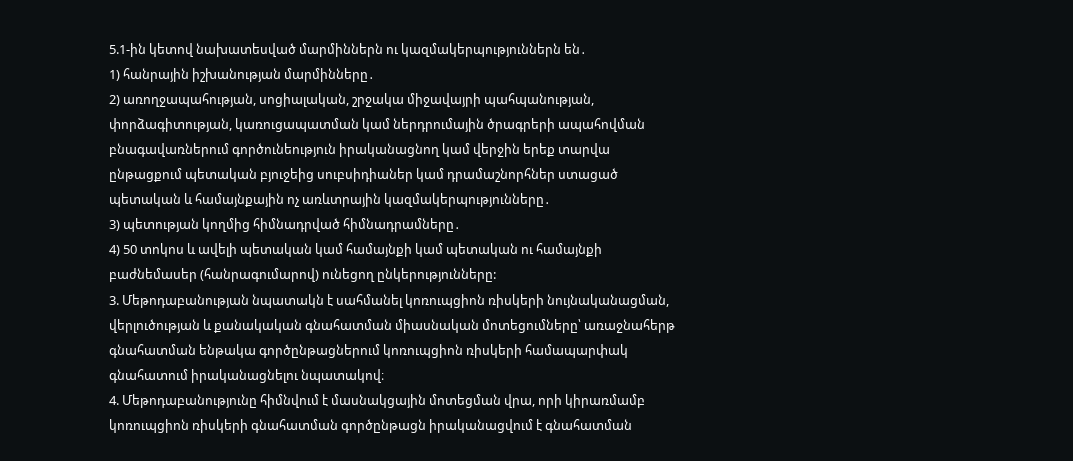5.1-ին կետով նախատեսված մարմիններն ու կազմակերպություններն են․
1) հանրային իշխանության մարմինները․
2) առողջապահության, սոցիալական, շրջակա միջավայրի պահպանության, փորձագիտության, կառուցապատման կամ ներդրումային ծրագրերի ապահովման բնագավառներում գործունեություն իրականացնող կամ վերջին երեք տարվա ընթացքում պետական բյուջեից սուբսիդիաներ կամ դրամաշնորհներ ստացած պետական և համայնքային ոչ առևտրային կազմակերպությունները․
3) պետության կողմից հիմնադրված հիմնադրամները․
4) 50 տոկոս և ավելի պետական կամ համայնքի կամ պետական ու համայնքի բաժնեմասեր (հանրագումարով) ունեցող ընկերությունները:
3. Մեթոդաբանության նպատակն է սահմանել կոռուպցիոն ռիսկերի նույնականացման, վերլուծության և քանակական գնահատման միասնական մոտեցումները՝ առաջնահերթ գնահատման ենթակա գործընթացներում կոռուպցիոն ռիսկերի համապարփակ գնահատում իրականացնելու նպատակով։
4. Մեթոդաբանությունը հիմնվում է մասնակցային մոտեցման վրա, որի կիրառմամբ կոռուպցիոն ռիսկերի գնահատման գործընթացն իրականացվում է գնահատման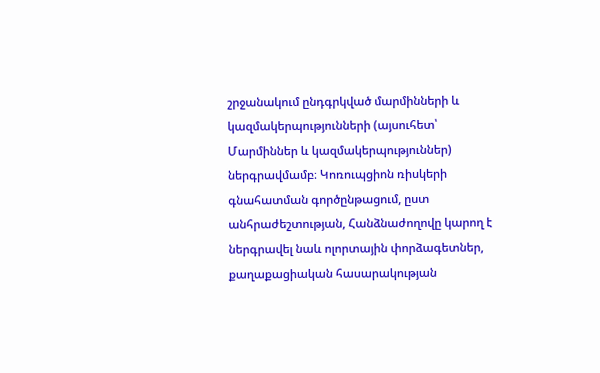շրջանակում ընդգրկված մարմինների և կազմակերպությունների (այսուհետ՝ Մարմիններ և կազմակերպություններ) ներգրավմամբ։ Կոռուպցիոն ռիսկերի գնահատման գործընթացում, ըստ անհրաժեշտության, Հանձնաժողովը կարող է ներգրավել նաև ոլորտային փորձագետներ, քաղաքացիական հասարակության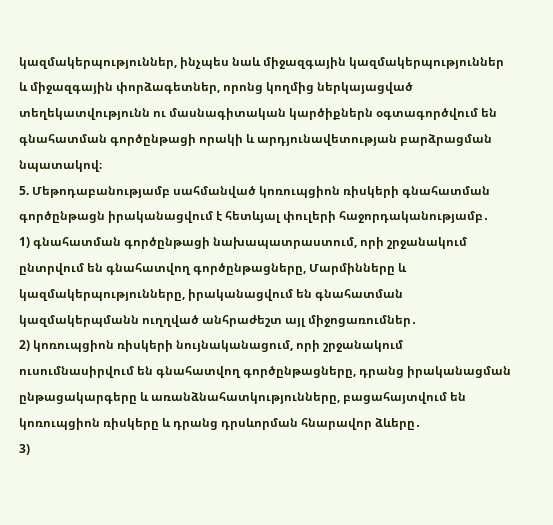կազմակերպություններ, ինչպես նաև միջազգային կազմակերպություններ և միջազգային փորձագետներ, որոնց կողմից ներկայացված տեղեկատվությունն ու մասնագիտական կարծիքներն օգտագործվում են գնահատման գործընթացի որակի և արդյունավետության բարձրացման նպատակով։
5. Մեթոդաբանությամբ սահմանված կոռուպցիոն ռիսկերի գնահատման գործընթացն իրականացվում է հետևյալ փուլերի հաջորդականությամբ․
1) գնահատման գործընթացի նախապատրաստում, որի շրջանակում ընտրվում են գնահատվող գործընթացները, Մարմինները և կազմակերպությունները, իրականացվում են գնահատման կազմակերպմանն ուղղված անհրաժեշտ այլ միջոցառումներ․
2) կոռուպցիոն ռիսկերի նույնականացում, որի շրջանակում ուսումնասիրվում են գնահատվող գործընթացները, դրանց իրականացման ընթացակարգերը և առանձնահատկությունները, բացահայտվում են կոռուպցիոն ռիսկերը և դրանց դրսևորման հնարավոր ձևերը․
3)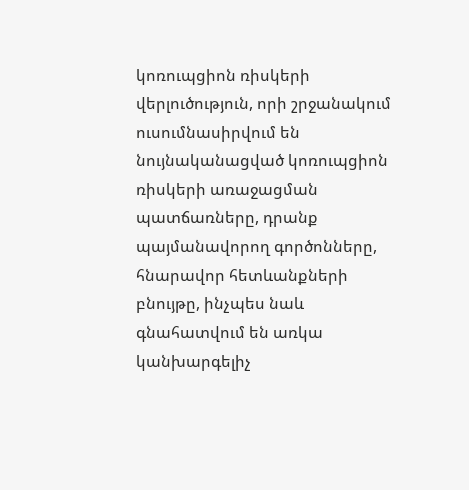կոռուպցիոն ռիսկերի վերլուծություն, որի շրջանակում ուսումնասիրվում են նույնականացված կոռուպցիոն ռիսկերի առաջացման պատճառները, դրանք պայմանավորող գործոնները, հնարավոր հետևանքների բնույթը, ինչպես նաև գնահատվում են առկա կանխարգելիչ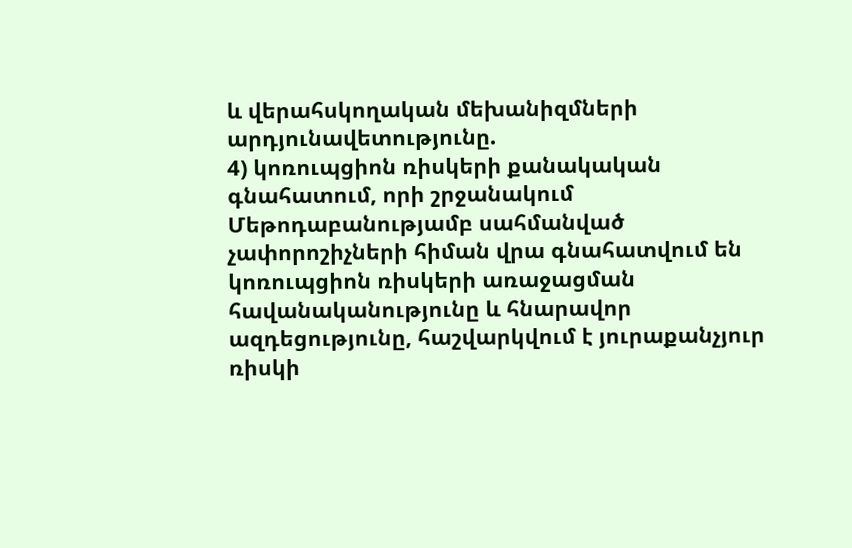և վերահսկողական մեխանիզմների արդյունավետությունը.
4) կոռուպցիոն ռիսկերի քանակական գնահատում, որի շրջանակում Մեթոդաբանությամբ սահմանված չափորոշիչների հիման վրա գնահատվում են կոռուպցիոն ռիսկերի առաջացման հավանականությունը և հնարավոր ազդեցությունը, հաշվարկվում է յուրաքանչյուր ռիսկի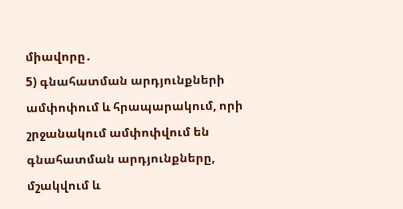միավորը․
5) գնահատման արդյունքների ամփոփում և հրապարակում, որի շրջանակում ամփոփվում են գնահատման արդյունքները, մշակվում և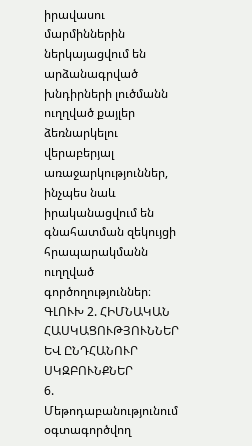իրավասու մարմիններին ներկայացվում են արձանագրված խնդիրների լուծմանն ուղղված քայլեր ձեռնարկելու վերաբերյալ առաջարկություններ, ինչպես նաև իրականացվում են գնահատման զեկույցի հրապարակմանն ուղղված գործողություններ։
ԳԼՈՒԽ 2. ՀԻՄՆԱԿԱՆ ՀԱՍԿԱՑՈՒԹՅՈՒՆՆԵՐ ԵՎ ԸՆԴՀԱՆՈՒՐ ՍԿԶԲՈՒՆՔՆԵՐ
6. Մեթոդաբանությունում օգտագործվող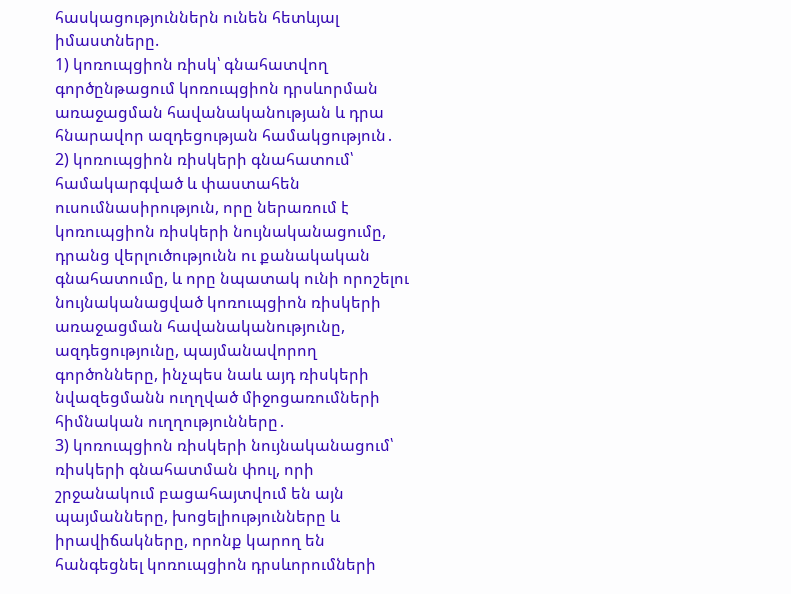հասկացություններն ունեն հետևյալ իմաստները.
1) կոռուպցիոն ռիսկ՝ գնահատվող գործընթացում կոռուպցիոն դրսևորման առաջացման հավանականության և դրա հնարավոր ազդեցության համակցություն․
2) կոռուպցիոն ռիսկերի գնահատում՝ համակարգված և փաստահեն ուսումնասիրություն, որը ներառում է կոռուպցիոն ռիսկերի նույնականացումը, դրանց վերլուծությունն ու քանակական գնահատումը, և որը նպատակ ունի որոշելու նույնականացված կոռուպցիոն ռիսկերի առաջացման հավանականությունը, ազդեցությունը, պայմանավորող գործոնները, ինչպես նաև այդ ռիսկերի նվազեցմանն ուղղված միջոցառումների հիմնական ուղղությունները․
3) կոռուպցիոն ռիսկերի նույնականացում՝ ռիսկերի գնահատման փուլ, որի շրջանակում բացահայտվում են այն պայմանները, խոցելիությունները և իրավիճակները, որոնք կարող են հանգեցնել կոռուպցիոն դրսևորումների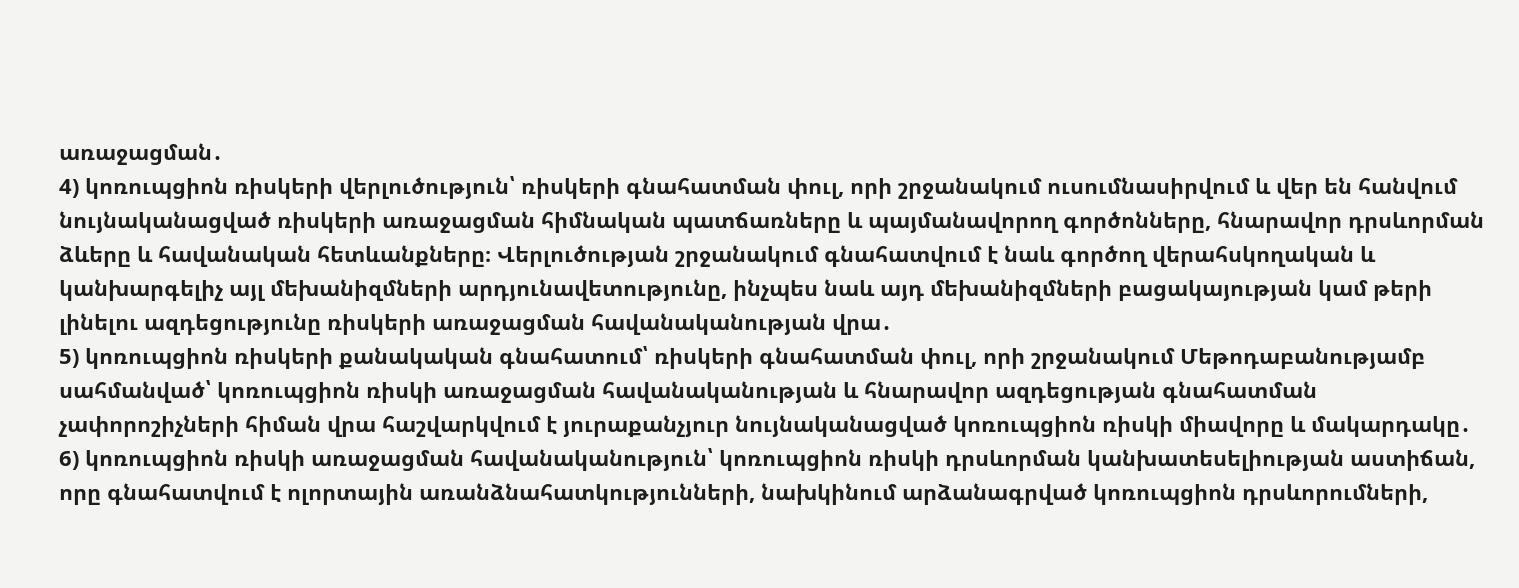առաջացման․
4) կոռուպցիոն ռիսկերի վերլուծություն՝ ռիսկերի գնահատման փուլ, որի շրջանակում ուսումնասիրվում և վեր են հանվում նույնականացված ռիսկերի առաջացման հիմնական պատճառները և պայմանավորող գործոնները, հնարավոր դրսևորման ձևերը և հավանական հետևանքները։ Վերլուծության շրջանակում գնահատվում է նաև գործող վերահսկողական և կանխարգելիչ այլ մեխանիզմների արդյունավետությունը, ինչպես նաև այդ մեխանիզմների բացակայության կամ թերի լինելու ազդեցությունը ռիսկերի առաջացման հավանականության վրա․
5) կոռուպցիոն ռիսկերի քանակական գնահատում՝ ռիսկերի գնահատման փուլ, որի շրջանակում Մեթոդաբանությամբ սահմանված՝ կոռուպցիոն ռիսկի առաջացման հավանականության և հնարավոր ազդեցության գնահատման չափորոշիչների հիման վրա հաշվարկվում է յուրաքանչյուր նույնականացված կոռուպցիոն ռիսկի միավորը և մակարդակը․
6) կոռուպցիոն ռիսկի առաջացման հավանականություն՝ կոռուպցիոն ռիսկի դրսևորման կանխատեսելիության աստիճան, որը գնահատվում է ոլորտային առանձնահատկությունների, նախկինում արձանագրված կոռուպցիոն դրսևորումների,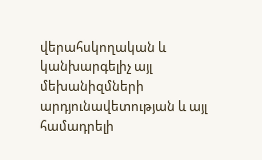վերահսկողական և կանխարգելիչ այլ մեխանիզմների արդյունավետության և այլ համադրելի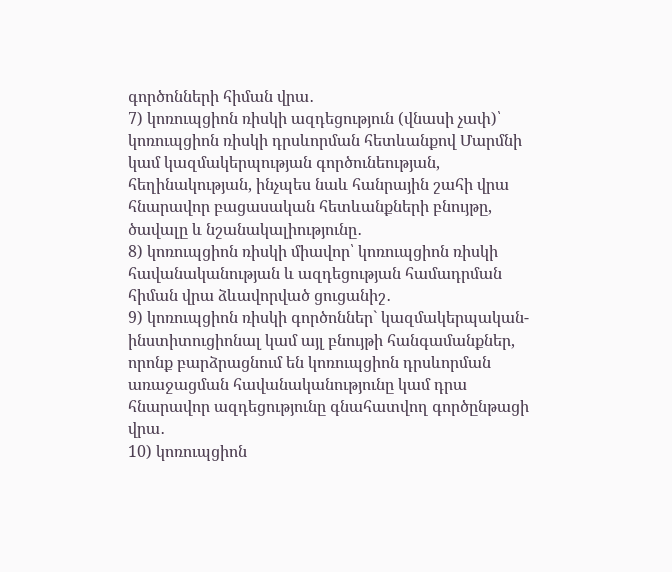գործոնների հիման վրա․
7) կոռուպցիոն ռիսկի ազդեցություն (վնասի չափ)՝ կոռուպցիոն ռիսկի դրսևորման հետևանքով Մարմնի կամ կազմակերպության գործունեության, հեղինակության, ինչպես նաև հանրային շահի վրա հնարավոր բացասական հետևանքների բնույթը, ծավալը և նշանակալիությունը․
8) կոռուպցիոն ռիսկի միավոր՝ կոռուպցիոն ռիսկի հավանականության և ազդեցության համադրման հիման վրա ձևավորված ցուցանիշ․
9) կոռուպցիոն ռիսկի գործոններ` կազմակերպական-ինստիտուցիոնալ կամ այլ բնույթի հանգամանքներ, որոնք բարձրացնում են կոռուպցիոն դրսևորման առաջացման հավանականությունը կամ դրա հնարավոր ազդեցությունը գնահատվող գործընթացի վրա․
10) կոռուպցիոն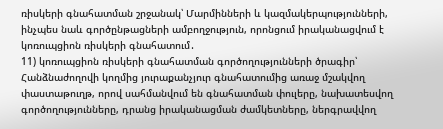ռիսկերի գնահատման շրջանակ՝ Մարմինների և կազմակերպությունների, ինչպես նաև գործընթացների ամբողջություն, որոնցում իրականացվում է կոռուպցիոն ռիսկերի գնահատում․
11) կոռուպցիոն ռիսկերի գնահատման գործողությունների ծրագիր՝ Հանձնաժողովի կողմից յուրաքանչյուր գնահատումից առաջ մշակվող փաստաթուղթ, որով սահմանվում են գնահատման փուլերը, նախատեսվող գործողությունները, դրանց իրականացման ժամկետները, ներգրավվող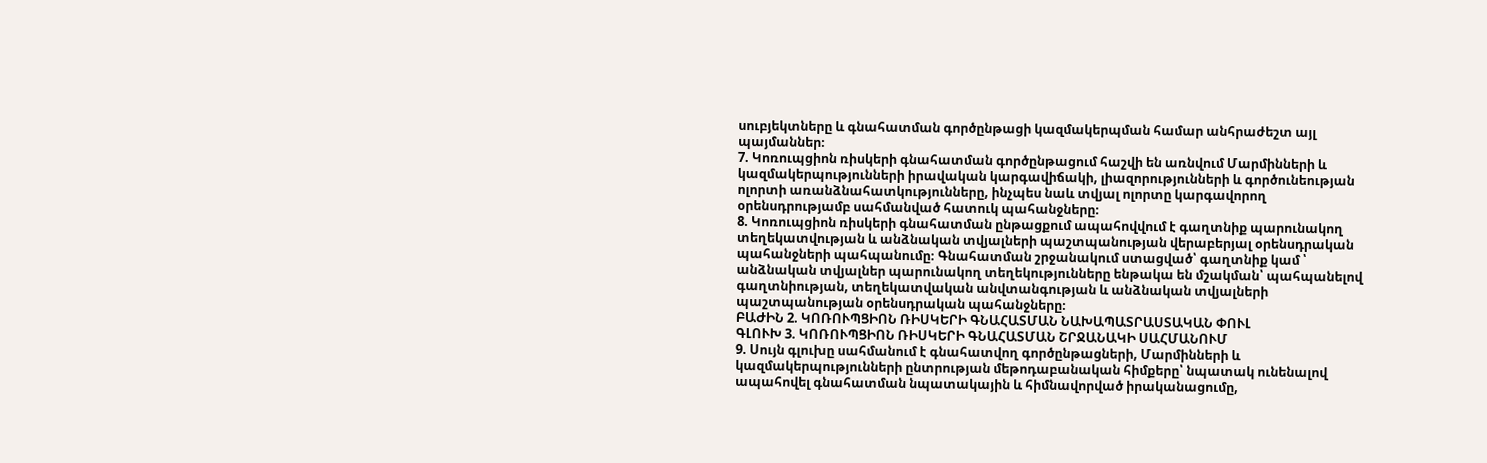սուբյեկտները և գնահատման գործընթացի կազմակերպման համար անհրաժեշտ այլ պայմաններ։
7. Կոռուպցիոն ռիսկերի գնահատման գործընթացում հաշվի են առնվում Մարմինների և կազմակերպությունների իրավական կարգավիճակի, լիազորությունների և գործունեության ոլորտի առանձնահատկությունները, ինչպես նաև տվյալ ոլորտը կարգավորող օրենսդրությամբ սահմանված հատուկ պահանջները։
8. Կոռուպցիոն ռիսկերի գնահատման ընթացքում ապահովվում է գաղտնիք պարունակող տեղեկատվության և անձնական տվյալների պաշտպանության վերաբերյալ օրենսդրական պահանջների պահպանումը։ Գնահատման շրջանակում ստացված՝ գաղտնիք կամ ՝ անձնական տվյալներ պարունակող տեղեկությունները ենթակա են մշակման՝ պահպանելով գաղտնիության, տեղեկատվական անվտանգության և անձնական տվյալների պաշտպանության օրենսդրական պահանջները։
ԲԱԺԻՆ 2. ԿՈՌՈՒՊՑԻՈՆ ՌԻՍԿԵՐԻ ԳՆԱՀԱՏՄԱՆ ՆԱԽԱՊԱՏՐԱՍՏԱԿԱՆ ՓՈՒԼ
ԳԼՈՒԽ 3. ԿՈՌՈՒՊՑԻՈՆ ՌԻՍԿԵՐԻ ԳՆԱՀԱՏՄԱՆ ՇՐՋԱՆԱԿԻ ՍԱՀՄԱՆՈՒՄ
9. Սույն գլուխը սահմանում է գնահատվող գործընթացների, Մարմինների և կազմակերպությունների ընտրության մեթոդաբանական հիմքերը՝ նպատակ ունենալով ապահովել գնահատման նպատակային և հիմնավորված իրականացումը,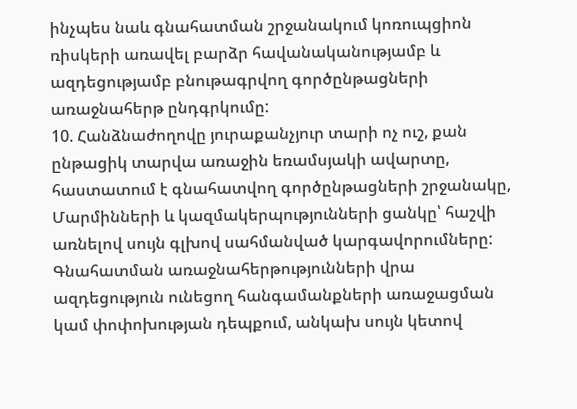ինչպես նաև գնահատման շրջանակում կոռուպցիոն ռիսկերի առավել բարձր հավանականությամբ և ազդեցությամբ բնութագրվող գործընթացների առաջնահերթ ընդգրկումը:
10. Հանձնաժողովը յուրաքանչյուր տարի ոչ ուշ, քան ընթացիկ տարվա առաջին եռամսյակի ավարտը, հաստատում է գնահատվող գործընթացների շրջանակը, Մարմինների և կազմակերպությունների ցանկը՝ հաշվի առնելով սույն գլխով սահմանված կարգավորումները: Գնահատման առաջնահերթությունների վրա ազդեցություն ունեցող հանգամանքների առաջացման կամ փոփոխության դեպքում, անկախ սույն կետով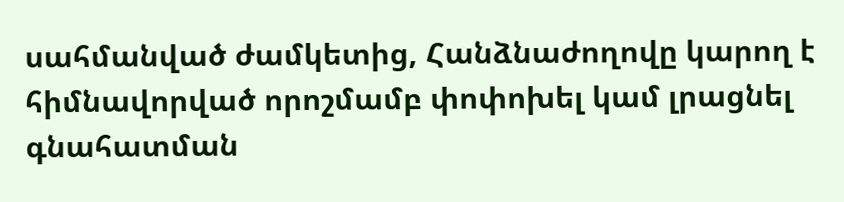սահմանված ժամկետից, Հանձնաժողովը կարող է հիմնավորված որոշմամբ փոփոխել կամ լրացնել գնահատման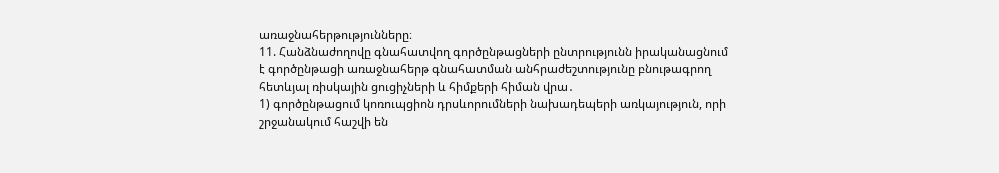առաջնահերթությունները։
11. Հանձնաժողովը գնահատվող գործընթացների ընտրությունն իրականացնում է գործընթացի առաջնահերթ գնահատման անհրաժեշտությունը բնութագրող հետևյալ ռիսկային ցուցիչների և հիմքերի հիման վրա․
1) գործընթացում կոռուպցիոն դրսևորումների նախադեպերի առկայություն, որի շրջանակում հաշվի են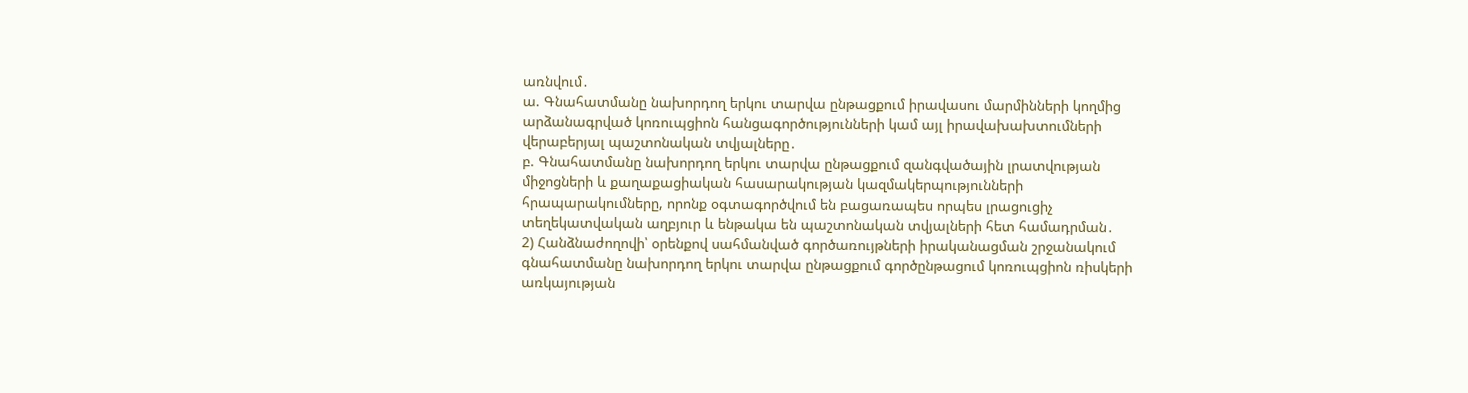առնվում․
ա. Գնահատմանը նախորդող երկու տարվա ընթացքում իրավասու մարմինների կողմից արձանագրված կոռուպցիոն հանցագործությունների կամ այլ իրավախախտումների վերաբերյալ պաշտոնական տվյալները․
բ. Գնահատմանը նախորդող երկու տարվա ընթացքում զանգվածային լրատվության միջոցների և քաղաքացիական հասարակության կազմակերպությունների հրապարակումները, որոնք օգտագործվում են բացառապես որպես լրացուցիչ տեղեկատվական աղբյուր և ենթակա են պաշտոնական տվյալների հետ համադրման․
2) Հանձնաժողովի՝ օրենքով սահմանված գործառույթների իրականացման շրջանակում գնահատմանը նախորդող երկու տարվա ընթացքում գործընթացում կոռուպցիոն ռիսկերի առկայության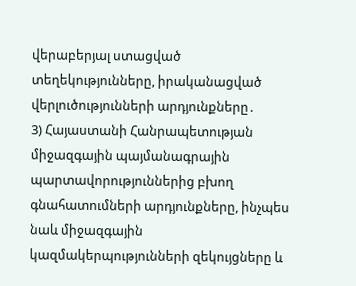վերաբերյալ ստացված տեղեկությունները, իրականացված վերլուծությունների արդյունքները․
3) Հայաստանի Հանրապետության միջազգային պայմանագրային պարտավորություններից բխող գնահատումների արդյունքները, ինչպես նաև միջազգային կազմակերպությունների զեկույցները և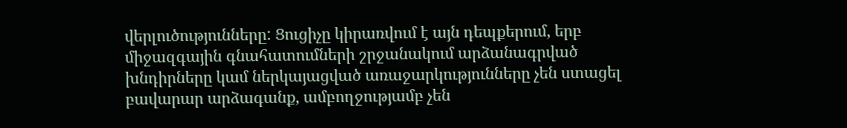վերլուծությունները: Ցուցիչը կիրառվում է այն դեպքերում, երբ միջազգային գնահատումների շրջանակում արձանագրված խնդիրները կամ ներկայացված առաջարկությունները չեն ստացել բավարար արձագանք, ամբողջությամբ չեն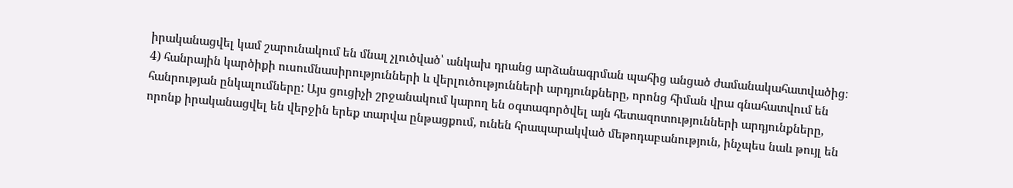իրականացվել կամ շարունակում են մնալ չլուծված՝ անկախ դրանց արձանագրման պահից անցած ժամանակահատվածից։
4) հանրային կարծիքի ուսումնասիրությունների և վերլուծությունների արդյունքները, որոնց հիման վրա գնահատվում են հանրության ընկալումները: Այս ցուցիչի շրջանակում կարող են օգտագործվել այն հետազոտությունների արդյունքները, որոնք իրականացվել են վերջին երեք տարվա ընթացքում, ունեն հրապարակված մեթոդաբանություն, ինչպես նաև թույլ են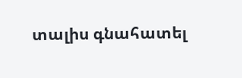տալիս գնահատել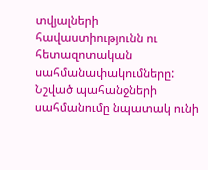տվյալների հավաստիությունն ու հետազոտական սահմանափակումները: Նշված պահանջների սահմանումը նպատակ ունի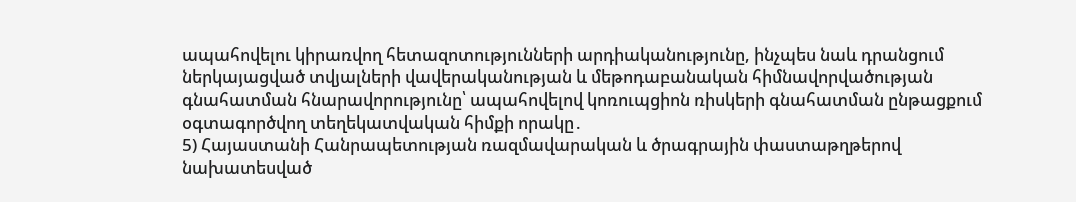ապահովելու կիրառվող հետազոտությունների արդիականությունը, ինչպես նաև դրանցում ներկայացված տվյալների վավերականության և մեթոդաբանական հիմնավորվածության գնահատման հնարավորությունը՝ ապահովելով կոռուպցիոն ռիսկերի գնահատման ընթացքում օգտագործվող տեղեկատվական հիմքի որակը․
5) Հայաստանի Հանրապետության ռազմավարական և ծրագրային փաստաթղթերով նախատեսված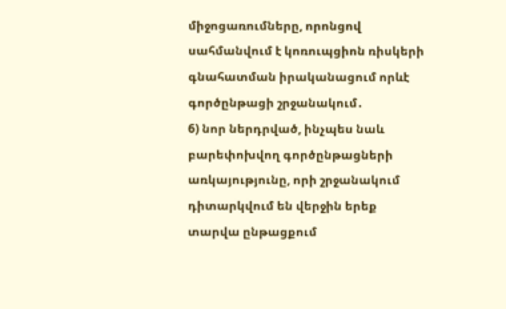միջոցառումները, որոնցով սահմանվում է կոռուպցիոն ռիսկերի գնահատման իրականացում որևէ գործընթացի շրջանակում․
6) նոր ներդրված, ինչպես նաև բարեփոխվող գործընթացների առկայությունը, որի շրջանակում դիտարկվում են վերջին երեք տարվա ընթացքում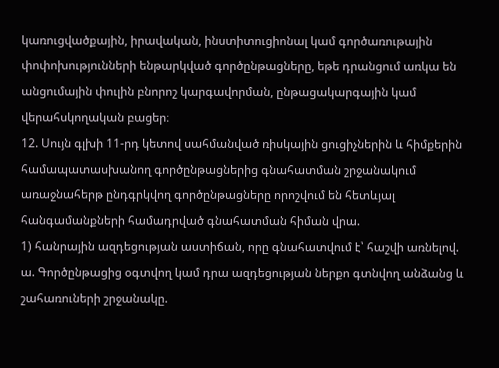կառուցվածքային, իրավական, ինստիտուցիոնալ կամ գործառութային փոփոխությունների ենթարկված գործընթացները, եթե դրանցում առկա են անցումային փուլին բնորոշ կարգավորման, ընթացակարգային կամ վերահսկողական բացեր։
12. Սույն գլխի 11-րդ կետով սահմանված ռիսկային ցուցիչներին և հիմքերին համապատասխանող գործընթացներից գնահատման շրջանակում առաջնահերթ ընդգրկվող գործընթացները որոշվում են հետևյալ հանգամանքների համադրված գնահատման հիման վրա.
1) հանրային ազդեցության աստիճան, որը գնահատվում է՝ հաշվի առնելով.
ա. Գործընթացից օգտվող կամ դրա ազդեցության ներքո գտնվող անձանց և շահառուների շրջանակը.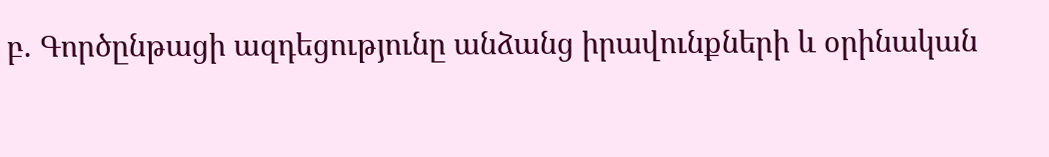բ. Գործընթացի ազդեցությունը անձանց իրավունքների և օրինական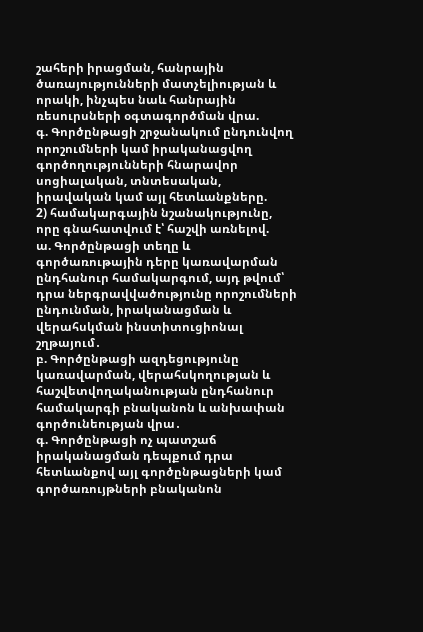շահերի իրացման, հանրային ծառայությունների մատչելիության և որակի, ինչպես նաև հանրային ռեսուրսների օգտագործման վրա.
գ. Գործընթացի շրջանակում ընդունվող որոշումների կամ իրականացվող գործողությունների հնարավոր սոցիալական, տնտեսական, իրավական կամ այլ հետևանքները.
2) համակարգային նշանակությունը, որը գնահատվում է՝ հաշվի առնելով.
ա. Գործընթացի տեղը և գործառութային դերը կառավարման ընդհանուր համակարգում, այդ թվում՝ դրա ներգրավվածությունը որոշումների ընդունման, իրականացման և վերահսկման ինստիտուցիոնալ շղթայում․
բ. Գործընթացի ազդեցությունը կառավարման, վերահսկողության և հաշվետվողականության ընդհանուր համակարգի բնականոն և անխափան գործունեության վրա․
գ. Գործընթացի ոչ պատշաճ իրականացման դեպքում դրա հետևանքով այլ գործընթացների կամ գործառույթների բնականոն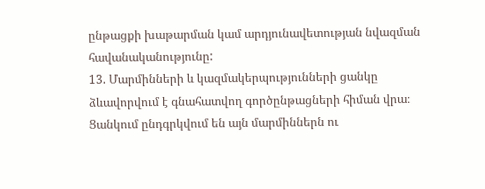ընթացքի խաթարման կամ արդյունավետության նվազման հավանականությունը:
13. Մարմինների և կազմակերպությունների ցանկը ձևավորվում է գնահատվող գործընթացների հիման վրա։ Ցանկում ընդգրկվում են այն մարմիններն ու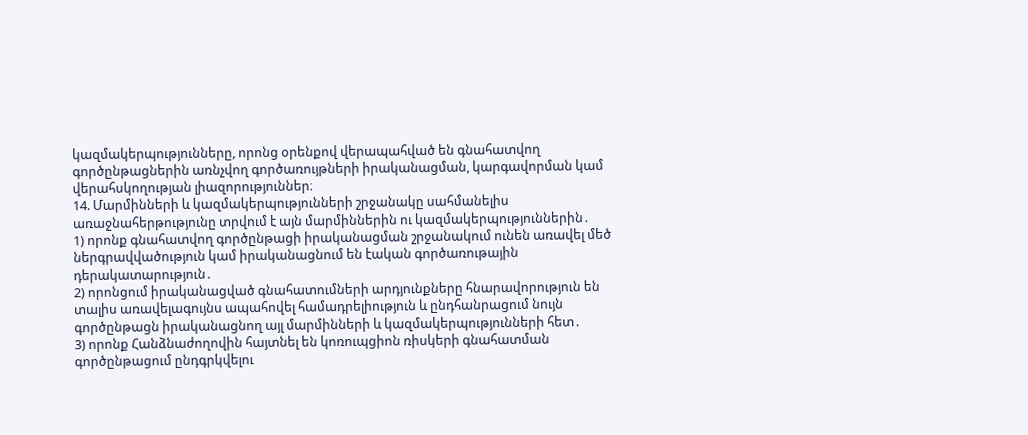կազմակերպությունները, որոնց օրենքով վերապահված են գնահատվող գործընթացներին առնչվող գործառույթների իրականացման, կարգավորման կամ վերահսկողության լիազորություններ։
14. Մարմինների և կազմակերպությունների շրջանակը սահմանելիս առաջնահերթությունը տրվում է այն մարմիններին ու կազմակերպություններին․
1) որոնք գնահատվող գործընթացի իրականացման շրջանակում ունեն առավել մեծ ներգրավվածություն կամ իրականացնում են էական գործառութային դերակատարություն․
2) որոնցում իրականացված գնահատումների արդյունքները հնարավորություն են տալիս առավելագույնս ապահովել համադրելիություն և ընդհանրացում նույն գործընթացն իրականացնող այլ մարմինների և կազմակերպությունների հետ․
3) որոնք Հանձնաժողովին հայտնել են կոռուպցիոն ռիսկերի գնահատման գործընթացում ընդգրկվելու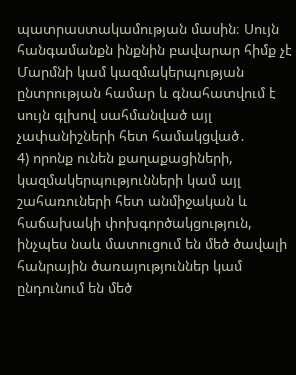պատրաստակամության մասին։ Սույն հանգամանքն ինքնին բավարար հիմք չէ Մարմնի կամ կազմակերպության ընտրության համար և գնահատվում է սույն գլխով սահմանված այլ չափանիշների հետ համակցված․
4) որոնք ունեն քաղաքացիների, կազմակերպությունների կամ այլ շահառուների հետ անմիջական և հաճախակի փոխգործակցություն, ինչպես նաև մատուցում են մեծ ծավալի հանրային ծառայություններ կամ ընդունում են մեծ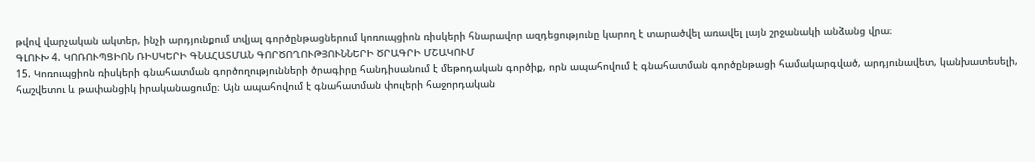թվով վարչական ակտեր, ինչի արդյունքում տվյալ գործընթացներում կոռուպցիոն ռիսկերի հնարավոր ազդեցությունը կարող է տարածվել առավել լայն շրջանակի անձանց վրա։
ԳԼՈՒԽ 4. ԿՈՌՈՒՊՑԻՈՆ ՌԻՍԿԵՐԻ ԳՆԱՀԱՏՄԱՆ ԳՈՐԾՈՂՈՒԹՅՈՒՆՆԵՐԻ ԾՐԱԳՐԻ ՄՇԱԿՈՒՄ
15. Կոռուպցիոն ռիսկերի գնահատման գործողությունների ծրագիրը հանդիսանում է մեթոդական գործիք, որն ապահովում է գնահատման գործընթացի համակարգված, արդյունավետ, կանխատեսելի, հաշվետու և թափանցիկ իրականացումը։ Այն ապահովում է գնահատման փուլերի հաջորդական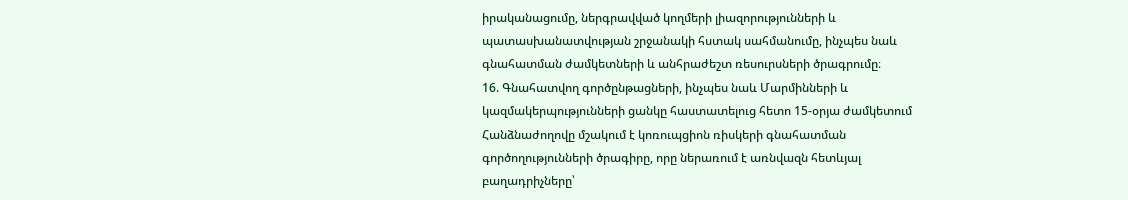իրականացումը, ներգրավված կողմերի լիազորությունների և պատասխանատվության շրջանակի հստակ սահմանումը, ինչպես նաև գնահատման ժամկետների և անհրաժեշտ ռեսուրսների ծրագրումը։
16. Գնահատվող գործընթացների, ինչպես նաև Մարմինների և կազմակերպությունների ցանկը հաստատելուց հետո 15-օրյա ժամկետում Հանձնաժողովը մշակում է կոռուպցիոն ռիսկերի գնահատման գործողությունների ծրագիրը, որը ներառում է առնվազն հետևյալ բաղադրիչները՝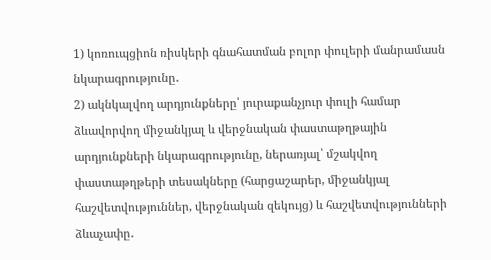1) կոռուպցիոն ռիսկերի գնահատման բոլոր փուլերի մանրամասն նկարագրությունը․
2) ակնկալվող արդյունքները՝ յուրաքանչյուր փուլի համար ձևավորվող միջանկյալ և վերջնական փաստաթղթային արդյունքների նկարագրությունը, ներառյալ՝ մշակվող փաստաթղթերի տեսակները (հարցաշարեր, միջանկյալ հաշվետվություններ, վերջնական զեկույց) և հաշվետվությունների ձևաչափը․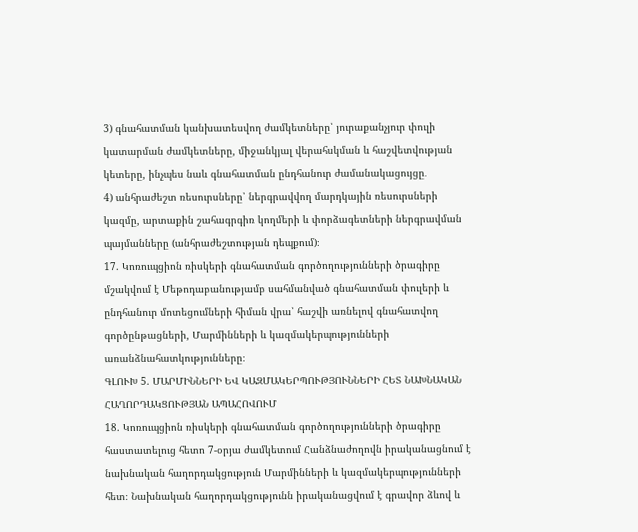3) գնահատման կանխատեսվող ժամկետները՝ յուրաքանչյուր փուլի կատարման ժամկետները, միջանկյալ վերահսկման և հաշվետվության կետերը, ինչպես նաև գնահատման ընդհանուր ժամանակացույցը․
4) անհրաժեշտ ռեսուրսները՝ ներգրավվող մարդկային ռեսուրսների կազմը, արտաքին շահագրգիռ կողմերի և փորձագետների ներգրավման պայմանները (անհրաժեշտության դեպքում)։
17. Կոռուպցիոն ռիսկերի գնահատման գործողությունների ծրագիրը մշակվում է Մեթոդաբանությամբ սահմանված գնահատման փուլերի և ընդհանուր մոտեցումների հիման վրա՝ հաշվի առնելով գնահատվող գործընթացների, Մարմինների և կազմակերպությունների առանձնահատկությունները։
ԳԼՈՒԽ 5. ՄԱՐՄԻՆՆԵՐԻ ԵՎ ԿԱԶՄԱԿԵՐՊՈՒԹՅՈՒՆՆԵՐԻ ՀԵՏ ՆԱԽՆԱԿԱՆ ՀԱՂՈՐԴԱԿՑՈՒԹՅԱՆ ԱՊԱՀՈՎՈՒՄ
18. Կոռուպցիոն ռիսկերի գնահատման գործողությունների ծրագիրը հաստատելուց հետո 7-օրյա ժամկետում Հանձնաժողովն իրականացնում է նախնական հաղորդակցություն Մարմինների և կազմակերպությունների հետ։ Նախնական հաղորդակցությունն իրականացվում է գրավոր ձևով և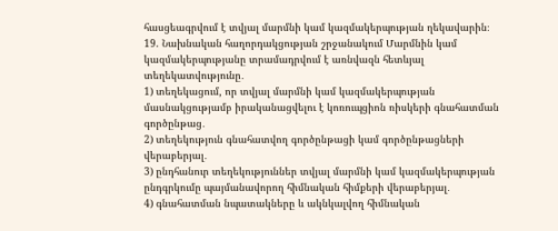հասցեագրվում է տվյալ մարմնի կամ կազմակերպության ղեկավարին։
19. Նախնական հաղորդակցության շրջանակում Մարմնին կամ կազմակերպությանը տրամադրվում է առնվազն հետևյալ տեղեկատվությունը․
1) տեղեկացում, որ տվյալ մարմնի կամ կազմակերպության մասնակցությամբ իրականացվելու է կոռուպցիոն ռիսկերի գնահատման գործընթաց․
2) տեղեկություն գնահատվող գործընթացի կամ գործընթացների վերաբերյալ․
3) ընդհանուր տեղեկություններ տվյալ մարմնի կամ կազմակերպության ընդգրկումը պայմանավորող հիմնական հիմքերի վերաբերյալ․
4) գնահատման նպատակները և ակնկալվող հիմնական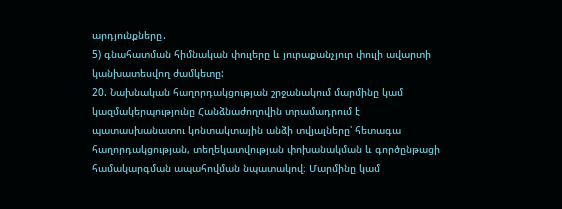արդյունքները․
5) գնահատման հիմնական փուլերը և յուրաքանչյուր փուլի ավարտի կանխատեսվող ժամկետը:
20. Նախնական հաղորդակցության շրջանակում մարմինը կամ կազմակերպությունը Հանձնաժողովին տրամադրում է պատասխանատու կոնտակտային անձի տվյալները՝ հետագա հաղորդակցության, տեղեկատվության փոխանակման և գործընթացի համակարգման ապահովման նպատակով։ Մարմինը կամ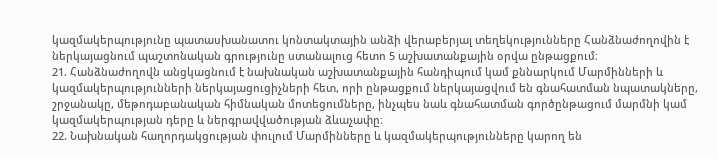կազմակերպությունը պատասխանատու կոնտակտային անձի վերաբերյալ տեղեկությունները Հանձնաժողովին է ներկայացնում պաշտոնական գրությունը ստանալուց հետո 5 աշխատանքային օրվա ընթացքում։
21. Հանձնաժողովն անցկացնում է նախնական աշխատանքային հանդիպում կամ քննարկում Մարմինների և կազմակերպությունների ներկայացուցիչների հետ, որի ընթացքում ներկայացվում են գնահատման նպատակները, շրջանակը, մեթոդաբանական հիմնական մոտեցումները, ինչպես նաև գնահատման գործընթացում մարմնի կամ կազմակերպության դերը և ներգրավվածության ձևաչափը։
22. Նախնական հաղորդակցության փուլում Մարմինները և կազմակերպությունները կարող են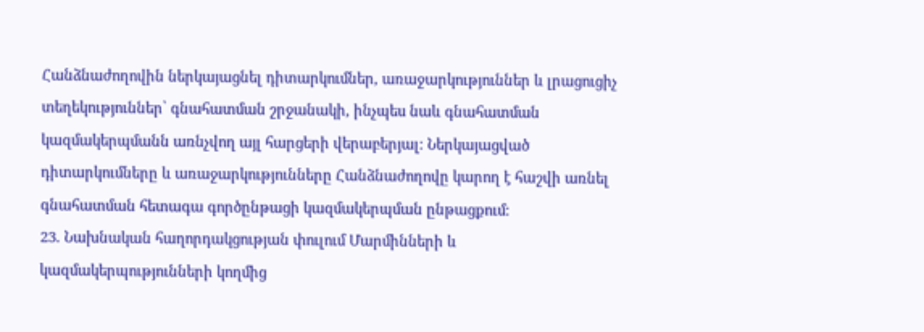Հանձնաժողովին ներկայացնել դիտարկումներ, առաջարկություններ և լրացուցիչ տեղեկություններ՝ գնահատման շրջանակի, ինչպես նաև գնահատման կազմակերպմանն առնչվող այլ հարցերի վերաբերյալ։ Ներկայացված դիտարկումները և առաջարկությունները Հանձնաժողովը կարող է հաշվի առնել գնահատման հետագա գործընթացի կազմակերպման ընթացքում։
23. Նախնական հաղորդակցության փուլում Մարմինների և կազմակերպությունների կողմից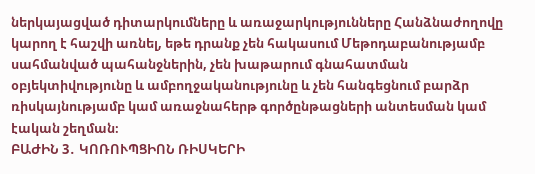ներկայացված դիտարկումները և առաջարկությունները Հանձնաժողովը կարող է հաշվի առնել, եթե դրանք չեն հակասում Մեթոդաբանությամբ սահմանված պահանջներին, չեն խաթարում գնահատման օբյեկտիվությունը և ամբողջականությունը և չեն հանգեցնում բարձր ռիսկայնությամբ կամ առաջնահերթ գործընթացների անտեսման կամ էական շեղման։
ԲԱԺԻՆ 3․ ԿՈՌՈՒՊՑԻՈՆ ՌԻՍԿԵՐԻ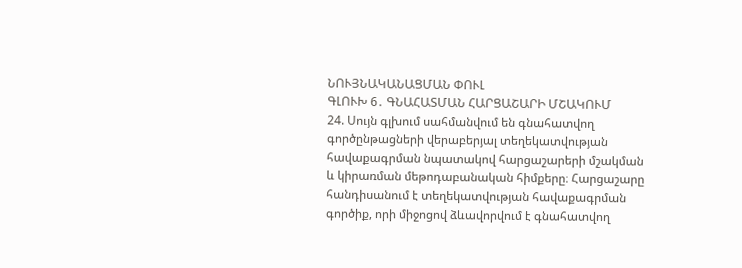ՆՈՒՅՆԱԿԱՆԱՑՄԱՆ ՓՈՒԼ
ԳԼՈՒԽ 6․ ԳՆԱՀԱՏՄԱՆ ՀԱՐՑԱՇԱՐԻ ՄՇԱԿՈՒՄ
24. Սույն գլխում սահմանվում են գնահատվող գործընթացների վերաբերյալ տեղեկատվության հավաքագրման նպատակով հարցաշարերի մշակման և կիրառման մեթոդաբանական հիմքերը։ Հարցաշարը հանդիսանում է տեղեկատվության հավաքագրման գործիք, որի միջոցով ձևավորվում է գնահատվող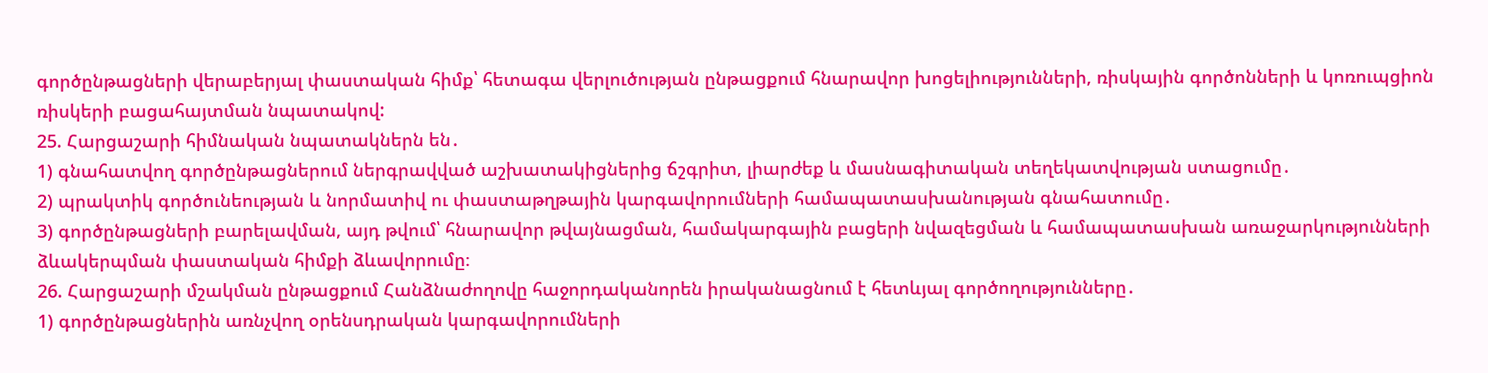գործընթացների վերաբերյալ փաստական հիմք՝ հետագա վերլուծության ընթացքում հնարավոր խոցելիությունների, ռիսկային գործոնների և կոռուպցիոն ռիսկերի բացահայտման նպատակով:
25. Հարցաշարի հիմնական նպատակներն են․
1) գնահատվող գործընթացներում ներգրավված աշխատակիցներից ճշգրիտ, լիարժեք և մասնագիտական տեղեկատվության ստացումը․
2) պրակտիկ գործունեության և նորմատիվ ու փաստաթղթային կարգավորումների համապատասխանության գնահատումը․
3) գործընթացների բարելավման, այդ թվում՝ հնարավոր թվայնացման, համակարգային բացերի նվազեցման և համապատասխան առաջարկությունների ձևակերպման փաստական հիմքի ձևավորումը։
26. Հարցաշարի մշակման ընթացքում Հանձնաժողովը հաջորդականորեն իրականացնում է հետևյալ գործողությունները․
1) գործընթացներին առնչվող օրենսդրական կարգավորումների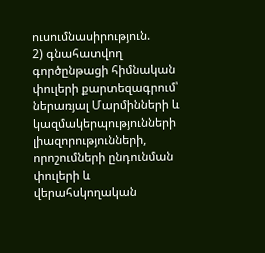ուսումնասիրություն.
2) գնահատվող գործընթացի հիմնական փուլերի քարտեզագրում՝ ներառյալ Մարմինների և կազմակերպությունների լիազորությունների, որոշումների ընդունման փուլերի և վերահսկողական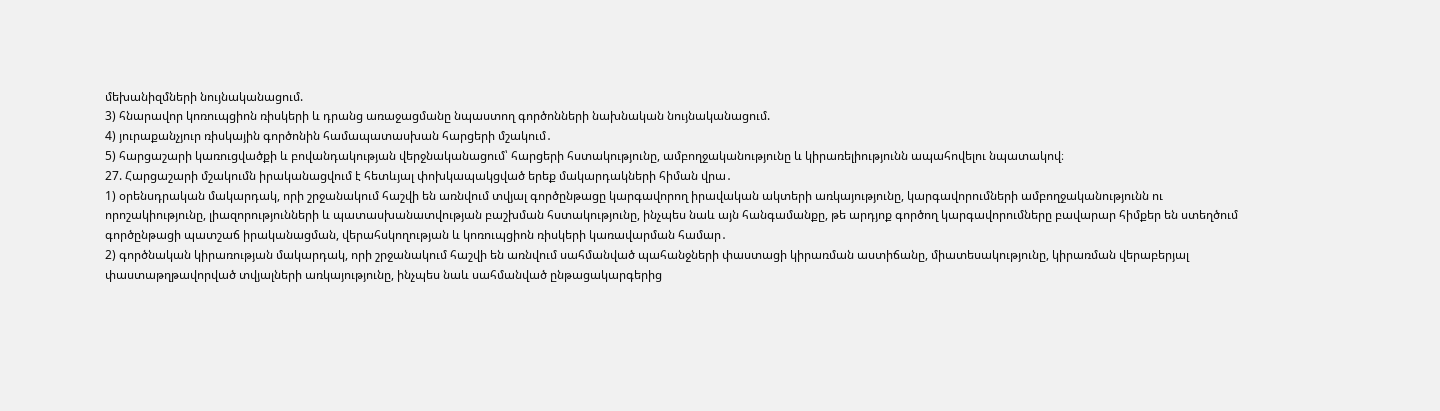մեխանիզմների նույնականացում.
3) հնարավոր կոռուպցիոն ռիսկերի և դրանց առաջացմանը նպաստող գործոնների նախնական նույնականացում.
4) յուրաքանչյուր ռիսկային գործոնին համապատասխան հարցերի մշակում․
5) հարցաշարի կառուցվածքի և բովանդակության վերջնականացում՝ հարցերի հստակությունը, ամբողջականությունը և կիրառելիությունն ապահովելու նպատակով։
27. Հարցաշարի մշակումն իրականացվում է հետևյալ փոխկապակցված երեք մակարդակների հիման վրա․
1) օրենսդրական մակարդակ, որի շրջանակում հաշվի են առնվում տվյալ գործընթացը կարգավորող իրավական ակտերի առկայությունը, կարգավորումների ամբողջականությունն ու որոշակիությունը, լիազորությունների և պատասխանատվության բաշխման հստակությունը, ինչպես նաև այն հանգամանքը, թե արդյոք գործող կարգավորումները բավարար հիմքեր են ստեղծում գործընթացի պատշաճ իրականացման, վերահսկողության և կոռուպցիոն ռիսկերի կառավարման համար․
2) գործնական կիրառության մակարդակ, որի շրջանակում հաշվի են առնվում սահմանված պահանջների փաստացի կիրառման աստիճանը, միատեսակությունը, կիրառման վերաբերյալ փաստաթղթավորված տվյալների առկայությունը, ինչպես նաև սահմանված ընթացակարգերից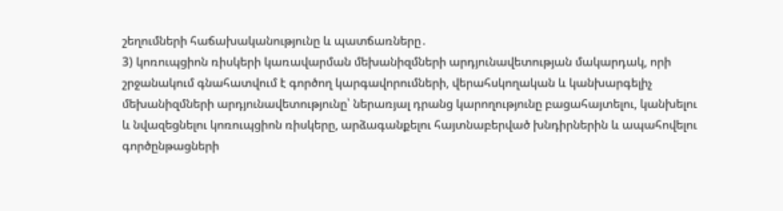շեղումների հաճախականությունը և պատճառները․
3) կոռուպցիոն ռիսկերի կառավարման մեխանիզմների արդյունավետության մակարդակ, որի շրջանակում գնահատվում է գործող կարգավորումների, վերահսկողական և կանխարգելիչ մեխանիզմների արդյունավետությունը՝ ներառյալ դրանց կարողությունը բացահայտելու, կանխելու և նվազեցնելու կոռուպցիոն ռիսկերը, արձագանքելու հայտնաբերված խնդիրներին և ապահովելու գործընթացների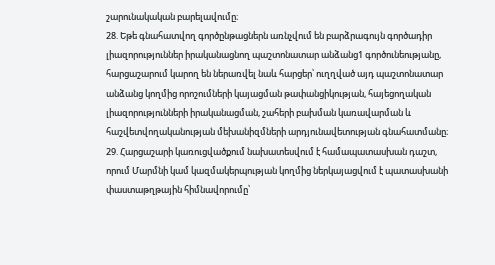շարունակական բարելավումը։
28. Եթե գնահատվող գործընթացներն առնչվում են բարձրագույն գործադիր լիազորություններ իրականացնող պաշտոնատար անձանց1 գործունեությանը, հարցաշարում կարող են ներառվել նաև հարցեր՝ ուղղված այդ պաշտոնատար անձանց կողմից որոշումների կայացման թափանցիկության, հայեցողական լիազորությունների իրականացման, շահերի բախման կառավարման և հաշվետվողականության մեխանիզմների արդյունավետության գնահատմանը։
29. Հարցաշարի կառուցվածքում նախատեսվում է համապատասխան դաշտ, որում Մարմնի կամ կազմակերպության կողմից ներկայացվում է պատասխանի փաստաթղթային հիմնավորումը՝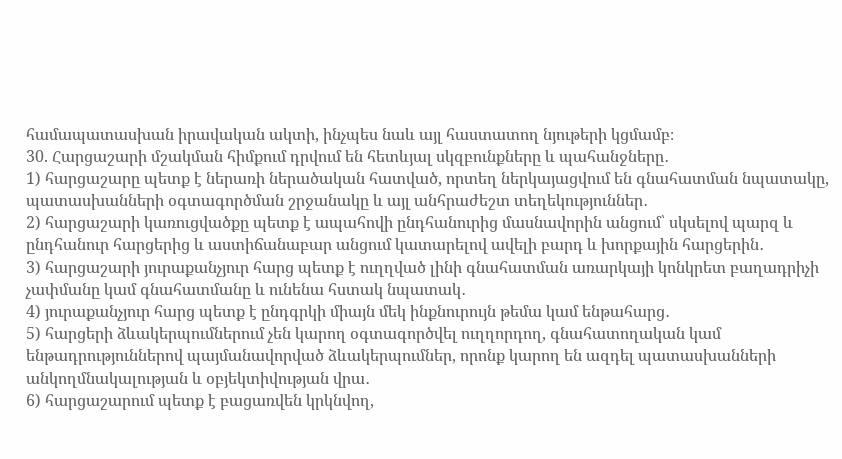համապատասխան իրավական ակտի, ինչպես նաև այլ հաստատող նյութերի կցմամբ։
30. Հարցաշարի մշակման հիմքում դրվում են հետևյալ սկզբունքները և պահանջները․
1) հարցաշարը պետք է ներառի ներածական հատված, որտեղ ներկայացվում են գնահատման նպատակը, պատասխանների օգտագործման շրջանակը և այլ անհրաժեշտ տեղեկություններ․
2) հարցաշարի կառուցվածքը պետք է ապահովի ընդհանուրից մասնավորին անցում՝ սկսելով պարզ և ընդհանուր հարցերից և աստիճանաբար անցում կատարելով ավելի բարդ և խորքային հարցերին․
3) հարցաշարի յուրաքանչյուր հարց պետք է ուղղված լինի գնահատման առարկայի կոնկրետ բաղադրիչի չափմանը կամ գնահատմանը և ունենա հստակ նպատակ․
4) յուրաքանչյուր հարց պետք է ընդգրկի միայն մեկ ինքնուրույն թեմա կամ ենթահարց․
5) հարցերի ձևակերպումներում չեն կարող օգտագործվել ուղղորդող, գնահատողական կամ ենթադրություններով պայմանավորված ձևակերպումներ, որոնք կարող են ազդել պատասխանների անկողմնակալության և օբյեկտիվության վրա․
6) հարցաշարում պետք է բացառվեն կրկնվող,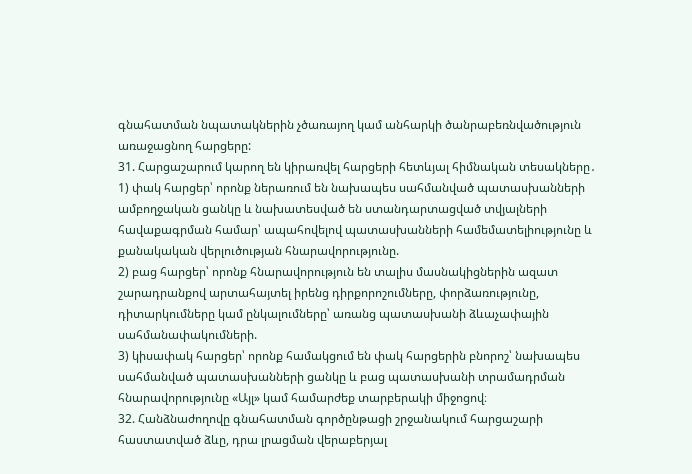գնահատման նպատակներին չծառայող կամ անհարկի ծանրաբեռնվածություն առաջացնող հարցերը:
31. Հարցաշարում կարող են կիրառվել հարցերի հետևյալ հիմնական տեսակները․
1) փակ հարցեր՝ որոնք ներառում են նախապես սահմանված պատասխանների ամբողջական ցանկը և նախատեսված են ստանդարտացված տվյալների հավաքագրման համար՝ ապահովելով պատասխանների համեմատելիությունը և քանակական վերլուծության հնարավորությունը.
2) բաց հարցեր՝ որոնք հնարավորություն են տալիս մասնակիցներին ազատ շարադրանքով արտահայտել իրենց դիրքորոշումները, փորձառությունը, դիտարկումները կամ ընկալումները՝ առանց պատասխանի ձևաչափային սահմանափակումների.
3) կիսափակ հարցեր՝ որոնք համակցում են փակ հարցերին բնորոշ՝ նախապես սահմանված պատասխանների ցանկը և բաց պատասխանի տրամադրման հնարավորությունը «Այլ» կամ համարժեք տարբերակի միջոցով։
32. Հանձնաժողովը գնահատման գործընթացի շրջանակում հարցաշարի հաստատված ձևը, դրա լրացման վերաբերյալ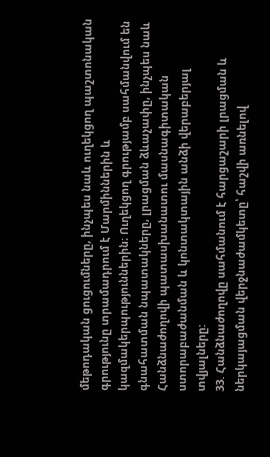մեթոդական ցուցումները, ինչպես նաև ուղեկցող պաշտոնական գրությունը տրամադրում է Մարմիններին և կազմակերպություններին։ Ուղեկցող գրությամբ սահմանվում են գնահատման նպատակները, լրացման ձևաչափը, ինչպես նաև Հանձնաժողովի պատասխանատու մասնագիտական ստորաբաժանման և կոնտակտային անձի վերաբերյալ տվյալները:
33. Հանձնաժողովը սահմանում է հարցաշարի լրացման և ներկայացման վերջնաժամկետը՝ հաշվի առնելով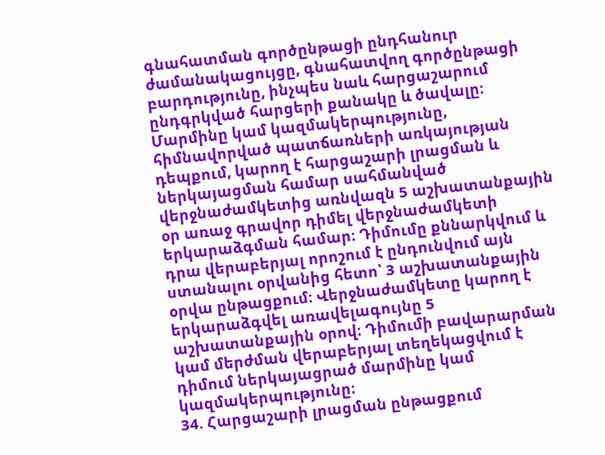գնահատման գործընթացի ընդհանուր ժամանակացույցը, գնահատվող գործընթացի բարդությունը, ինչպես նաև հարցաշարում ընդգրկված հարցերի քանակը և ծավալը։ Մարմինը կամ կազմակերպությունը, հիմնավորված պատճառների առկայության դեպքում, կարող է հարցաշարի լրացման և ներկայացման համար սահմանված վերջնաժամկետից առնվազն 5 աշխատանքային օր առաջ գրավոր դիմել վերջնաժամկետի երկարաձգման համար։ Դիմումը քննարկվում և դրա վերաբերյալ որոշում է ընդունվում այն ստանալու օրվանից հետո՝ 3 աշխատանքային օրվա ընթացքում։ Վերջնաժամկետը կարող է երկարաձգվել առավելագույնը 5 աշխատանքային օրով։ Դիմումի բավարարման կամ մերժման վերաբերյալ տեղեկացվում է դիմում ներկայացրած մարմինը կամ կազմակերպությունը։
34. Հարցաշարի լրացման ընթացքում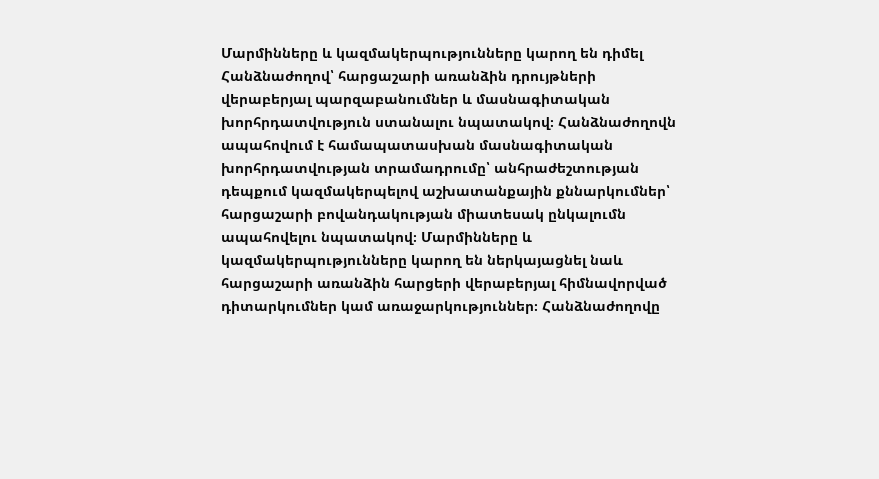Մարմինները և կազմակերպությունները կարող են դիմել Հանձնաժողով՝ հարցաշարի առանձին դրույթների վերաբերյալ պարզաբանումներ և մասնագիտական խորհրդատվություն ստանալու նպատակով։ Հանձնաժողովն ապահովում է համապատասխան մասնագիտական խորհրդատվության տրամադրումը՝ անհրաժեշտության դեպքում կազմակերպելով աշխատանքային քննարկումներ՝ հարցաշարի բովանդակության միատեսակ ընկալումն ապահովելու նպատակով։ Մարմինները և կազմակերպությունները կարող են ներկայացնել նաև հարցաշարի առանձին հարցերի վերաբերյալ հիմնավորված դիտարկումներ կամ առաջարկություններ։ Հանձնաժողովը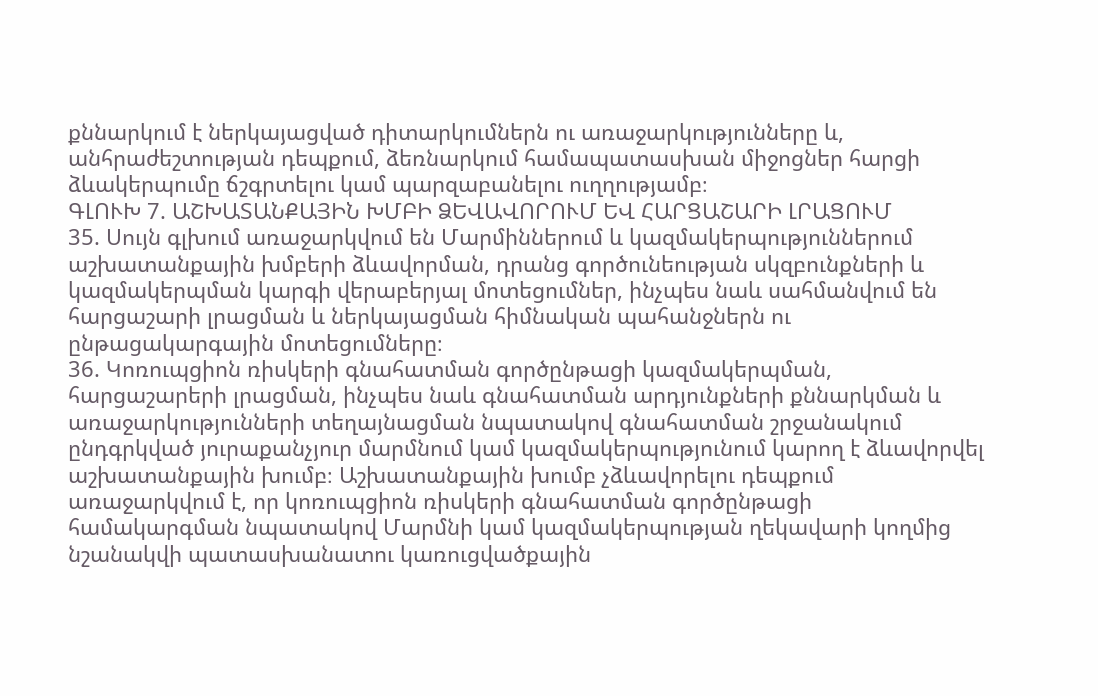քննարկում է ներկայացված դիտարկումներն ու առաջարկությունները և, անհրաժեշտության դեպքում, ձեռնարկում համապատասխան միջոցներ հարցի ձևակերպումը ճշգրտելու կամ պարզաբանելու ուղղությամբ։
ԳԼՈՒԽ 7. ԱՇԽԱՏԱՆՔԱՅԻՆ ԽՄԲԻ ՁԵՎԱՎՈՐՈՒՄ ԵՎ ՀԱՐՑԱՇԱՐԻ ԼՐԱՑՈՒՄ
35. Սույն գլխում առաջարկվում են Մարմիններում և կազմակերպություններում աշխատանքային խմբերի ձևավորման, դրանց գործունեության սկզբունքների և կազմակերպման կարգի վերաբերյալ մոտեցումներ, ինչպես նաև սահմանվում են հարցաշարի լրացման և ներկայացման հիմնական պահանջներն ու ընթացակարգային մոտեցումները։
36. Կոռուպցիոն ռիսկերի գնահատման գործընթացի կազմակերպման, հարցաշարերի լրացման, ինչպես նաև գնահատման արդյունքների քննարկման և առաջարկությունների տեղայնացման նպատակով գնահատման շրջանակում ընդգրկված յուրաքանչյուր մարմնում կամ կազմակերպությունում կարող է ձևավորվել աշխատանքային խումբ։ Աշխատանքային խումբ չձևավորելու դեպքում առաջարկվում է, որ կոռուպցիոն ռիսկերի գնահատման գործընթացի համակարգման նպատակով Մարմնի կամ կազմակերպության ղեկավարի կողմից նշանակվի պատասխանատու կառուցվածքային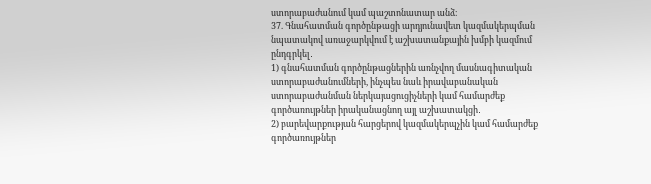ստորաբաժանում կամ պաշտոնատար անձ։
37. Գնահատման գործընթացի արդյունավետ կազմակերպման նպատակով առաջարկվում է աշխատանքային խմբի կազմում ընդգրկել․
1) գնահատման գործընթացներին առնչվող մասնագիտական ստորաբաժանումների, ինչպես նաև իրավաբանական ստորաբաժանման ներկայացուցիչների կամ համարժեք գործառույթներ իրականացնող այլ աշխատակցի․
2) բարեվարքության հարցերով կազմակերպչին կամ համարժեք գործառույթներ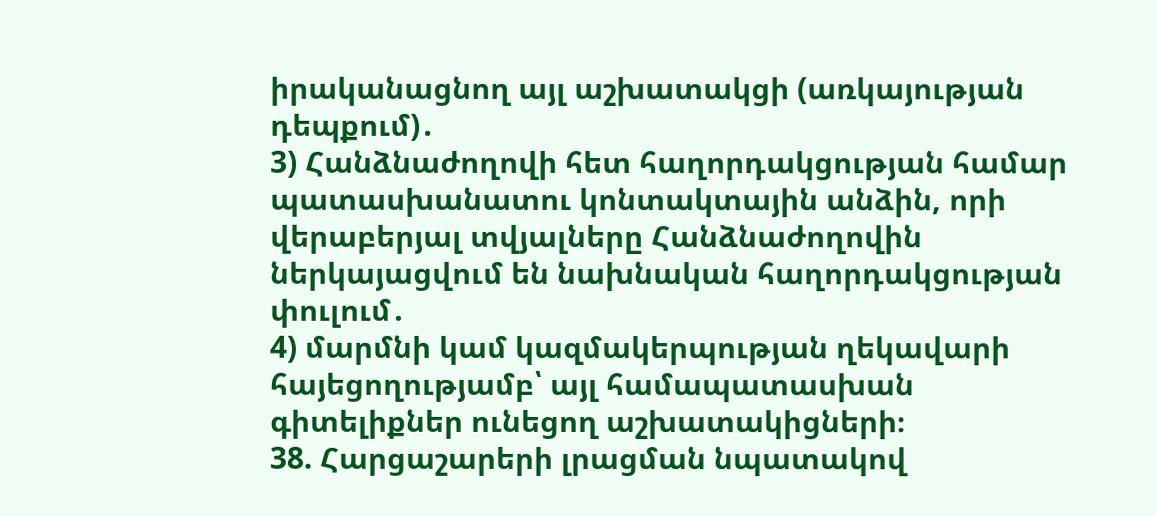իրականացնող այլ աշխատակցի (առկայության դեպքում)․
3) Հանձնաժողովի հետ հաղորդակցության համար պատասխանատու կոնտակտային անձին, որի վերաբերյալ տվյալները Հանձնաժողովին ներկայացվում են նախնական հաղորդակցության փուլում․
4) մարմնի կամ կազմակերպության ղեկավարի հայեցողությամբ՝ այլ համապատասխան գիտելիքներ ունեցող աշխատակիցների։
38. Հարցաշարերի լրացման նպատակով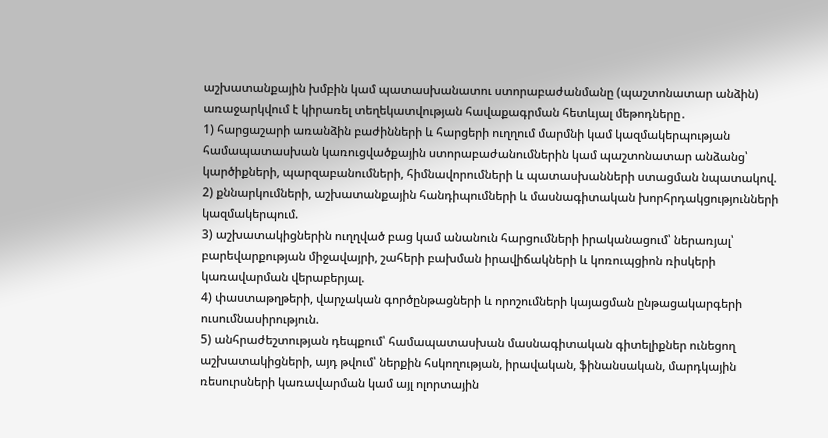աշխատանքային խմբին կամ պատասխանատու ստորաբաժանմանը (պաշտոնատար անձին) առաջարկվում է կիրառել տեղեկատվության հավաքագրման հետևյալ մեթոդները․
1) հարցաշարի առանձին բաժինների և հարցերի ուղղում մարմնի կամ կազմակերպության համապատասխան կառուցվածքային ստորաբաժանումներին կամ պաշտոնատար անձանց՝ կարծիքների, պարզաբանումների, հիմնավորումների և պատասխանների ստացման նպատակով.
2) քննարկումների, աշխատանքային հանդիպումների և մասնագիտական խորհրդակցությունների կազմակերպում.
3) աշխատակիցներին ուղղված բաց կամ անանուն հարցումների իրականացում՝ ներառյալ՝ բարեվարքության միջավայրի, շահերի բախման իրավիճակների և կոռուպցիոն ռիսկերի կառավարման վերաբերյալ.
4) փաստաթղթերի, վարչական գործընթացների և որոշումների կայացման ընթացակարգերի ուսումնասիրություն.
5) անհրաժեշտության դեպքում՝ համապատասխան մասնագիտական գիտելիքներ ունեցող աշխատակիցների, այդ թվում՝ ներքին հսկողության, իրավական, ֆինանսական, մարդկային ռեսուրսների կառավարման կամ այլ ոլորտային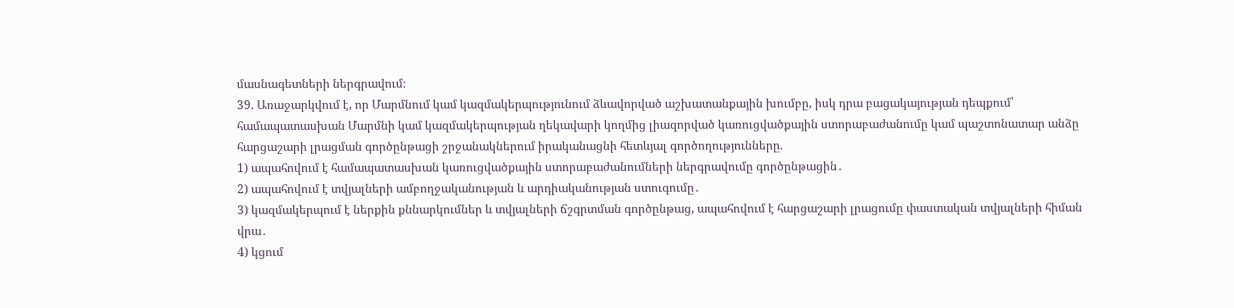մասնագետների ներգրավում։
39. Առաջարկվում է, որ Մարմնում կամ կազմակերպությունում ձևավորված աշխատանքային խումբը, իսկ դրա բացակայության դեպքում՝ համապատասխան Մարմնի կամ կազմակերպության ղեկավարի կողմից լիազորված կառուցվածքային ստորաբաժանումը կամ պաշտոնատար անձը հարցաշարի լրացման գործընթացի շրջանակներում իրականացնի հետևյալ գործողությունները.
1) ապահովում է համապատասխան կառուցվածքային ստորաբաժանումների ներգրավումը գործընթացին․
2) ապահովում է տվյալների ամբողջականության և արդիականության ստուգումը․
3) կազմակերպում է ներքին քննարկումներ և տվյալների ճշգրտման գործընթաց, ապահովում է հարցաշարի լրացումը փաստական տվյալների հիման վրա․
4) կցում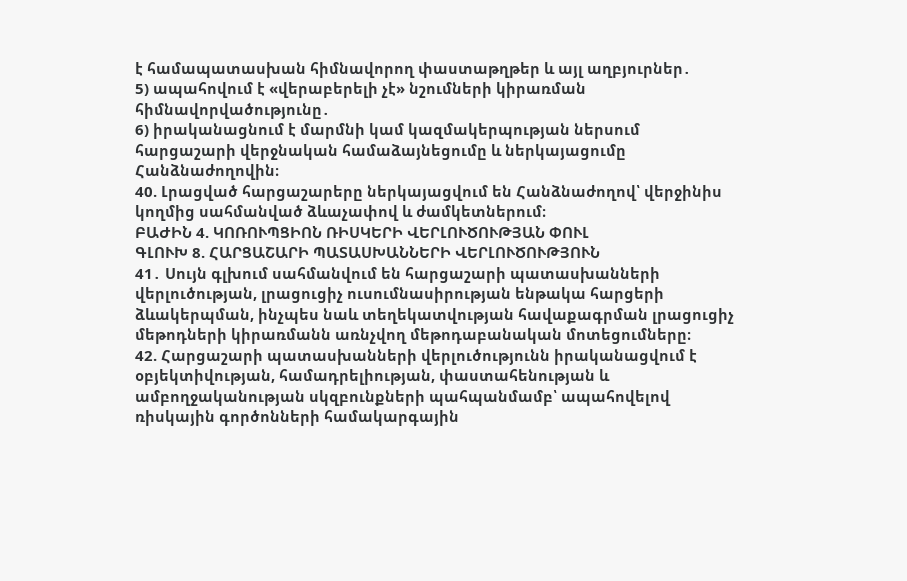է համապատասխան հիմնավորող փաստաթղթեր և այլ աղբյուրներ․
5) ապահովում է «վերաբերելի չէ» նշումների կիրառման հիմնավորվածությունը․
6) իրականացնում է մարմնի կամ կազմակերպության ներսում հարցաշարի վերջնական համաձայնեցումը և ներկայացումը Հանձնաժողովին։
40. Լրացված հարցաշարերը ներկայացվում են Հանձնաժողով՝ վերջինիս կողմից սահմանված ձևաչափով և ժամկետներում։
ԲԱԺԻՆ 4. ԿՈՌՈՒՊՑԻՈՆ ՌԻՍԿԵՐԻ ՎԵՐԼՈՒԾՈՒԹՅԱՆ ՓՈՒԼ
ԳԼՈՒԽ 8. ՀԱՐՑԱՇԱՐԻ ՊԱՏԱՍԽԱՆՆԵՐԻ ՎԵՐԼՈՒԾՈՒԹՅՈՒՆ
41․ Սույն գլխում սահմանվում են հարցաշարի պատասխանների վերլուծության, լրացուցիչ ուսումնասիրության ենթակա հարցերի ձևակերպման, ինչպես նաև տեղեկատվության հավաքագրման լրացուցիչ մեթոդների կիրառմանն առնչվող մեթոդաբանական մոտեցումները։
42. Հարցաշարի պատասխանների վերլուծությունն իրականացվում է օբյեկտիվության, համադրելիության, փաստահենության և ամբողջականության սկզբունքների պահպանմամբ՝ ապահովելով ռիսկային գործոնների համակարգային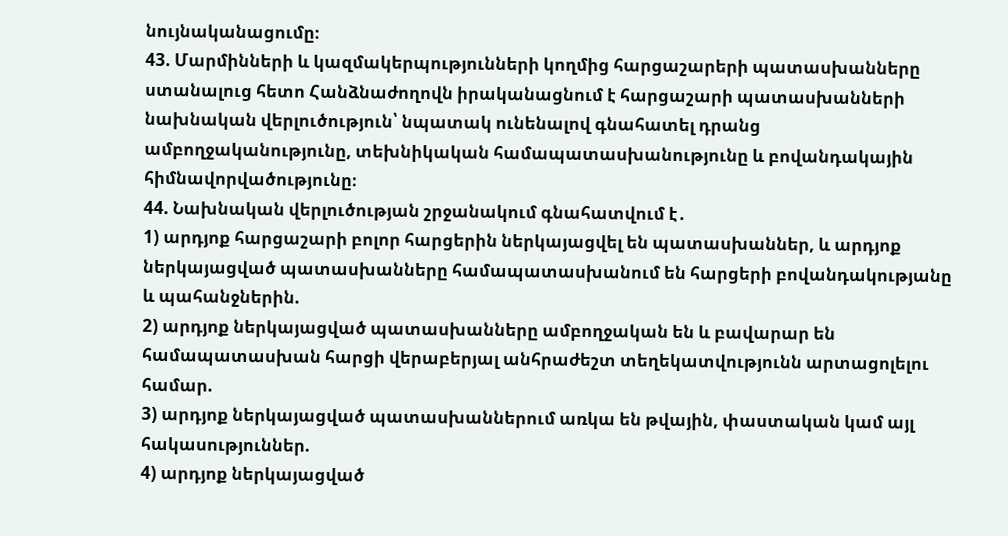նույնականացումը։
43. Մարմինների և կազմակերպությունների կողմից հարցաշարերի պատասխանները ստանալուց հետո Հանձնաժողովն իրականացնում է հարցաշարի պատասխանների նախնական վերլուծություն՝ նպատակ ունենալով գնահատել դրանց ամբողջականությունը, տեխնիկական համապատասխանությունը և բովանդակային հիմնավորվածությունը։
44. Նախնական վերլուծության շրջանակում գնահատվում է․
1) արդյոք հարցաշարի բոլոր հարցերին ներկայացվել են պատասխաններ, և արդյոք ներկայացված պատասխանները համապատասխանում են հարցերի բովանդակությանը և պահանջներին.
2) արդյոք ներկայացված պատասխանները ամբողջական են և բավարար են համապատասխան հարցի վերաբերյալ անհրաժեշտ տեղեկատվությունն արտացոլելու համար.
3) արդյոք ներկայացված պատասխաններում առկա են թվային, փաստական կամ այլ հակասություններ.
4) արդյոք ներկայացված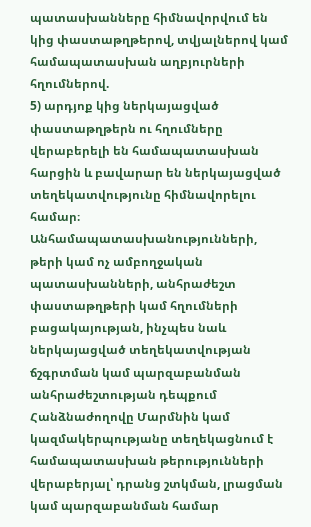պատասխանները հիմնավորվում են կից փաստաթղթերով, տվյալներով կամ համապատասխան աղբյուրների հղումներով.
5) արդյոք կից ներկայացված փաստաթղթերն ու հղումները վերաբերելի են համապատասխան հարցին և բավարար են ներկայացված տեղեկատվությունը հիմնավորելու համար։
Անհամապատասխանությունների, թերի կամ ոչ ամբողջական պատասխանների, անհրաժեշտ փաստաթղթերի կամ հղումների բացակայության, ինչպես նաև ներկայացված տեղեկատվության ճշգրտման կամ պարզաբանման անհրաժեշտության դեպքում Հանձնաժողովը Մարմնին կամ կազմակերպությանը տեղեկացնում է համապատասխան թերությունների վերաբերյալ՝ դրանց շտկման, լրացման կամ պարզաբանման համար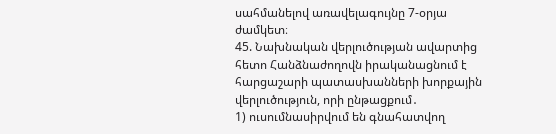սահմանելով առավելագույնը 7-օրյա ժամկետ։
45. Նախնական վերլուծության ավարտից հետո Հանձնաժողովն իրականացնում է հարցաշարի պատասխանների խորքային վերլուծություն, որի ընթացքում․
1) ուսումնասիրվում են գնահատվող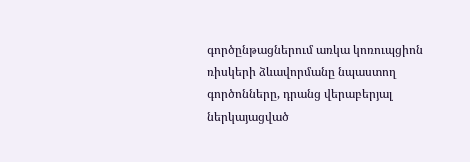գործընթացներում առկա կոռուպցիոն ռիսկերի ձևավորմանը նպաստող գործոնները, դրանց վերաբերյալ ներկայացված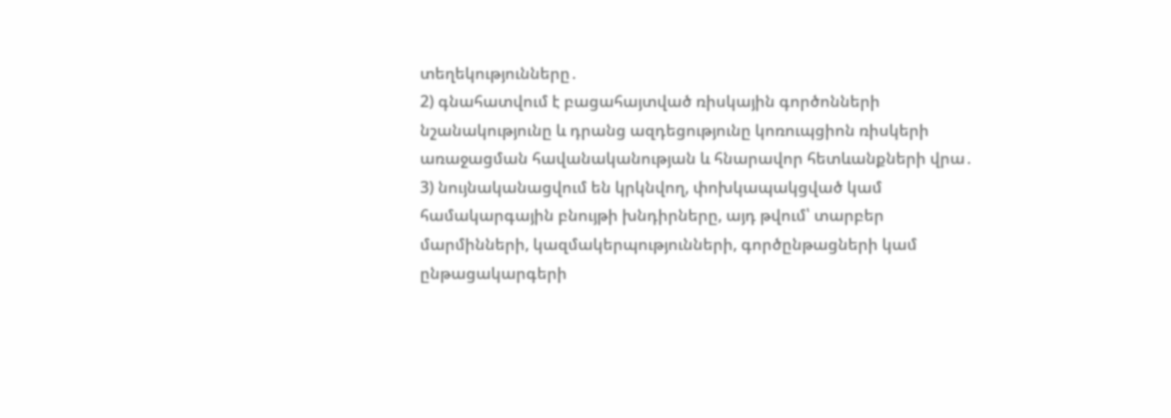տեղեկությունները․
2) գնահատվում է բացահայտված ռիսկային գործոնների նշանակությունը և դրանց ազդեցությունը կոռուպցիոն ռիսկերի առաջացման հավանականության և հնարավոր հետևանքների վրա․
3) նույնականացվում են կրկնվող, փոխկապակցված կամ համակարգային բնույթի խնդիրները, այդ թվում՝ տարբեր մարմինների, կազմակերպությունների, գործընթացների կամ ընթացակարգերի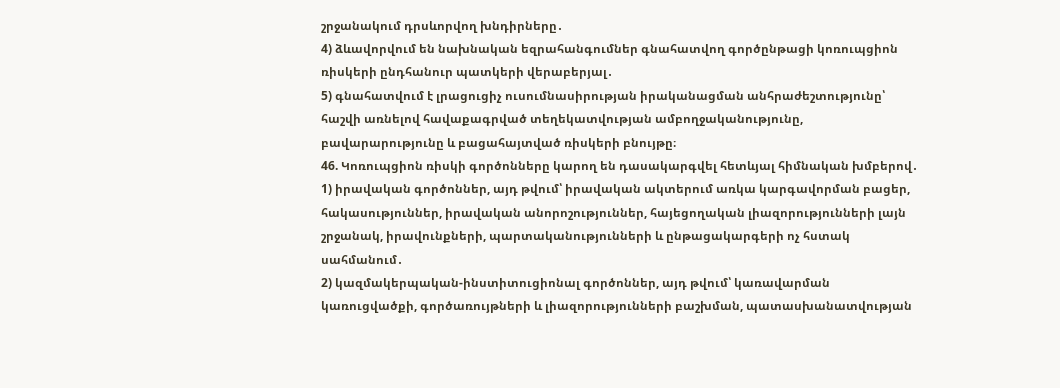շրջանակում դրսևորվող խնդիրները․
4) ձևավորվում են նախնական եզրահանգումներ գնահատվող գործընթացի կոռուպցիոն ռիսկերի ընդհանուր պատկերի վերաբերյալ․
5) գնահատվում է լրացուցիչ ուսումնասիրության իրականացման անհրաժեշտությունը՝ հաշվի առնելով հավաքագրված տեղեկատվության ամբողջականությունը, բավարարությունը և բացահայտված ռիսկերի բնույթը։
46. Կոռուպցիոն ռիսկի գործոնները կարող են դասակարգվել հետևյալ հիմնական խմբերով․
1) իրավական գործոններ, այդ թվում՝ իրավական ակտերում առկա կարգավորման բացեր, հակասություններ, իրավական անորոշություններ, հայեցողական լիազորությունների լայն շրջանակ, իրավունքների, պարտականությունների և ընթացակարգերի ոչ հստակ սահմանում․
2) կազմակերպական-ինստիտուցիոնալ գործոններ, այդ թվում՝ կառավարման կառուցվածքի, գործառույթների և լիազորությունների բաշխման, պատասխանատվության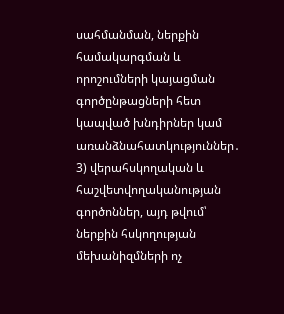սահմանման, ներքին համակարգման և որոշումների կայացման գործընթացների հետ կապված խնդիրներ կամ առանձնահատկություններ․
3) վերահսկողական և հաշվետվողականության գործոններ, այդ թվում՝ ներքին հսկողության մեխանիզմների ոչ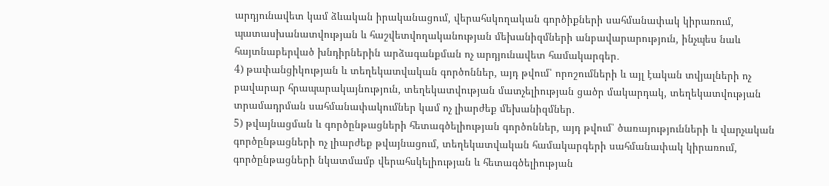արդյունավետ կամ ձևական իրականացում, վերահսկողական գործիքների սահմանափակ կիրառում, պատասխանատվության և հաշվետվողականության մեխանիզմների անբավարարություն, ինչպես նաև հայտնաբերված խնդիրներին արձագանքման ոչ արդյունավետ համակարգեր․
4) թափանցիկության և տեղեկատվական գործոններ, այդ թվում՝ որոշումների և այլ էական տվյալների ոչ բավարար հրապարակայնություն, տեղեկատվության մատչելիության ցածր մակարդակ, տեղեկատվության տրամադրման սահմանափակումներ կամ ոչ լիարժեք մեխանիզմներ․
5) թվայնացման և գործընթացների հետագծելիության գործոններ, այդ թվում՝ ծառայությունների և վարչական գործընթացների ոչ լիարժեք թվայնացում, տեղեկատվական համակարգերի սահմանափակ կիրառում, գործընթացների նկատմամբ վերահսկելիության և հետագծելիության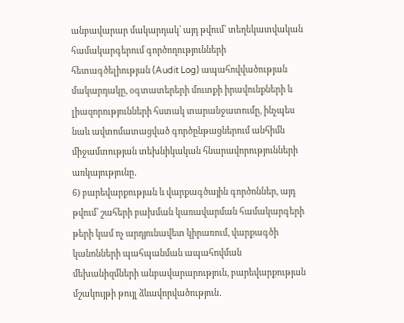անբավարար մակարդակ՝ այդ թվում՝ տեղեկատվական համակարգերում գործողությունների հետագծելիության (Audit Log) ապահովվածության մակարդակը, օգտատերերի մուտքի իրավունքների և լիազորությունների հստակ տարանջատումը, ինչպես նաև ավտոմատացված գործընթացներում անհիմն միջամտության տեխնիկական հնարավորությունների առկայությունը․
6) բարեվարքության և վարքագծային գործոններ, այդ թվում՝ շահերի բախման կառավարման համակարգերի թերի կամ ոչ արդյունավետ կիրառում, վարքագծի կանոնների պահպանման ապահովման մեխանիզմների անբավարարություն, բարեվարքության մշակույթի թույլ ձևավորվածություն․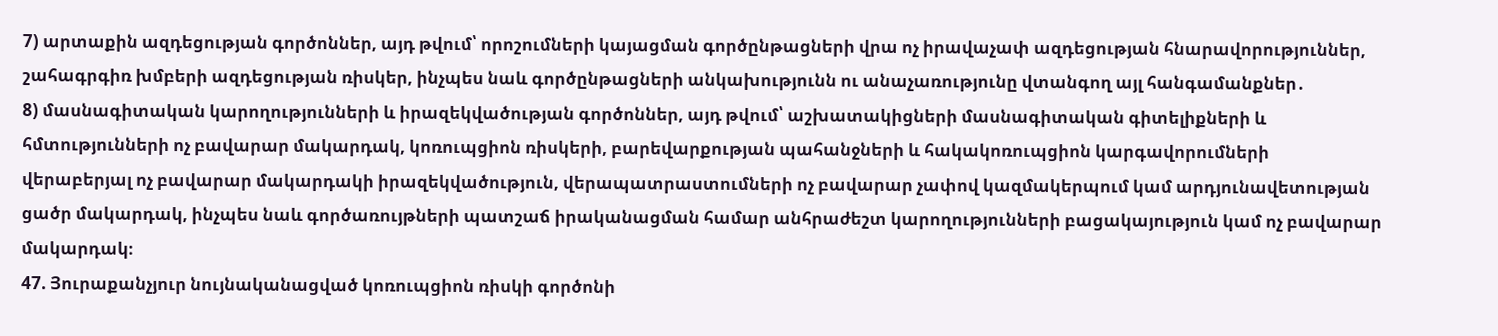7) արտաքին ազդեցության գործոններ, այդ թվում՝ որոշումների կայացման գործընթացների վրա ոչ իրավաչափ ազդեցության հնարավորություններ, շահագրգիռ խմբերի ազդեցության ռիսկեր, ինչպես նաև գործընթացների անկախությունն ու անաչառությունը վտանգող այլ հանգամանքներ․
8) մասնագիտական կարողությունների և իրազեկվածության գործոններ, այդ թվում՝ աշխատակիցների մասնագիտական գիտելիքների և հմտությունների ոչ բավարար մակարդակ, կոռուպցիոն ռիսկերի, բարեվարքության պահանջների և հակակոռուպցիոն կարգավորումների վերաբերյալ ոչ բավարար մակարդակի իրազեկվածություն, վերապատրաստումների ոչ բավարար չափով կազմակերպում կամ արդյունավետության ցածր մակարդակ, ինչպես նաև գործառույթների պատշաճ իրականացման համար անհրաժեշտ կարողությունների բացակայություն կամ ոչ բավարար մակարդակ։
47. Յուրաքանչյուր նույնականացված կոռուպցիոն ռիսկի գործոնի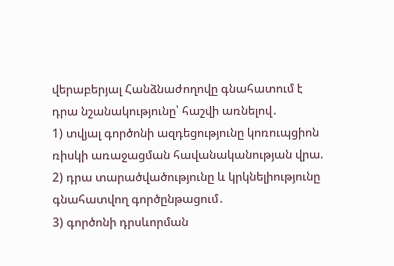վերաբերյալ Հանձնաժողովը գնահատում է դրա նշանակությունը՝ հաշվի առնելով․
1) տվյալ գործոնի ազդեցությունը կոռուպցիոն ռիսկի առաջացման հավանականության վրա.
2) դրա տարածվածությունը և կրկնելիությունը գնահատվող գործընթացում․
3) գործոնի դրսևորման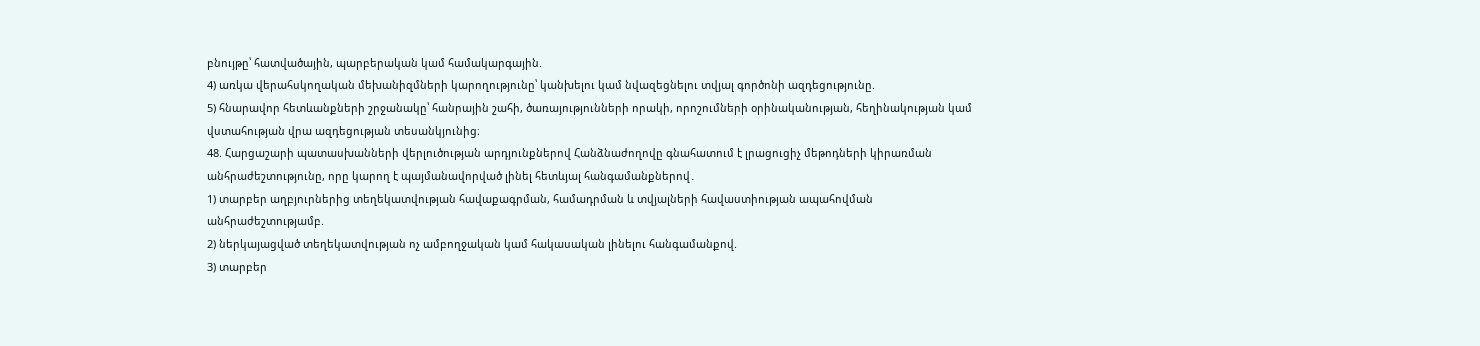բնույթը՝ հատվածային, պարբերական կամ համակարգային.
4) առկա վերահսկողական մեխանիզմների կարողությունը՝ կանխելու կամ նվազեցնելու տվյալ գործոնի ազդեցությունը.
5) հնարավոր հետևանքների շրջանակը՝ հանրային շահի, ծառայությունների որակի, որոշումների օրինականության, հեղինակության կամ վստահության վրա ազդեցության տեսանկյունից։
48. Հարցաշարի պատասխանների վերլուծության արդյունքներով Հանձնաժողովը գնահատում է լրացուցիչ մեթոդների կիրառման անհրաժեշտությունը, որը կարող է պայմանավորված լինել հետևյալ հանգամանքներով․
1) տարբեր աղբյուրներից տեղեկատվության հավաքագրման, համադրման և տվյալների հավաստիության ապահովման անհրաժեշտությամբ.
2) ներկայացված տեղեկատվության ոչ ամբողջական կամ հակասական լինելու հանգամանքով.
3) տարբեր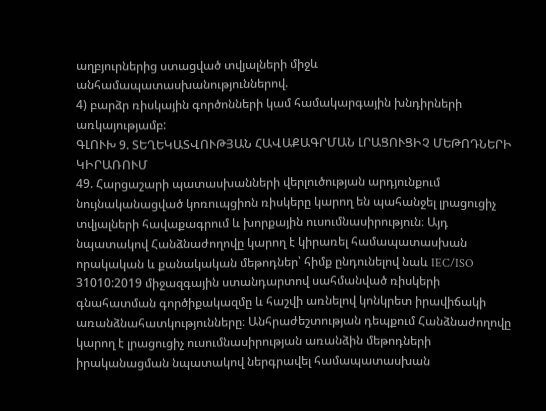աղբյուրներից ստացված տվյալների միջև անհամապատասխանություններով.
4) բարձր ռիսկային գործոնների կամ համակարգային խնդիրների առկայությամբ:
ԳԼՈՒԽ 9. ՏԵՂԵԿԱՏՎՈՒԹՅԱՆ ՀԱՎԱՔԱԳՐՄԱՆ ԼՐԱՑՈՒՑԻՉ ՄԵԹՈԴՆԵՐԻ ԿԻՐԱՌՈՒՄ
49. Հարցաշարի պատասխանների վերլուծության արդյունքում նույնականացված կոռուպցիոն ռիսկերը կարող են պահանջել լրացուցիչ տվյալների հավաքագրում և խորքային ուսումնասիրություն։ Այդ նպատակով Հանձնաժողովը կարող է կիրառել համապատասխան որակական և քանակական մեթոդներ՝ հիմք ընդունելով նաև IEC/ISO 31010:2019 միջազգային ստանդարտով սահմանված ռիսկերի գնահատման գործիքակազմը և հաշվի առնելով կոնկրետ իրավիճակի առանձնահատկությունները։ Անհրաժեշտության դեպքում Հանձնաժողովը կարող է լրացուցիչ ուսումնասիրության առանձին մեթոդների իրականացման նպատակով ներգրավել համապատասխան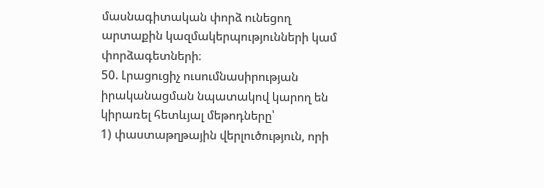մասնագիտական փորձ ունեցող արտաքին կազմակերպությունների կամ փորձագետների։
50. Լրացուցիչ ուսումնասիրության իրականացման նպատակով կարող են կիրառել հետևյալ մեթոդները՝
1) փաստաթղթային վերլուծություն, որի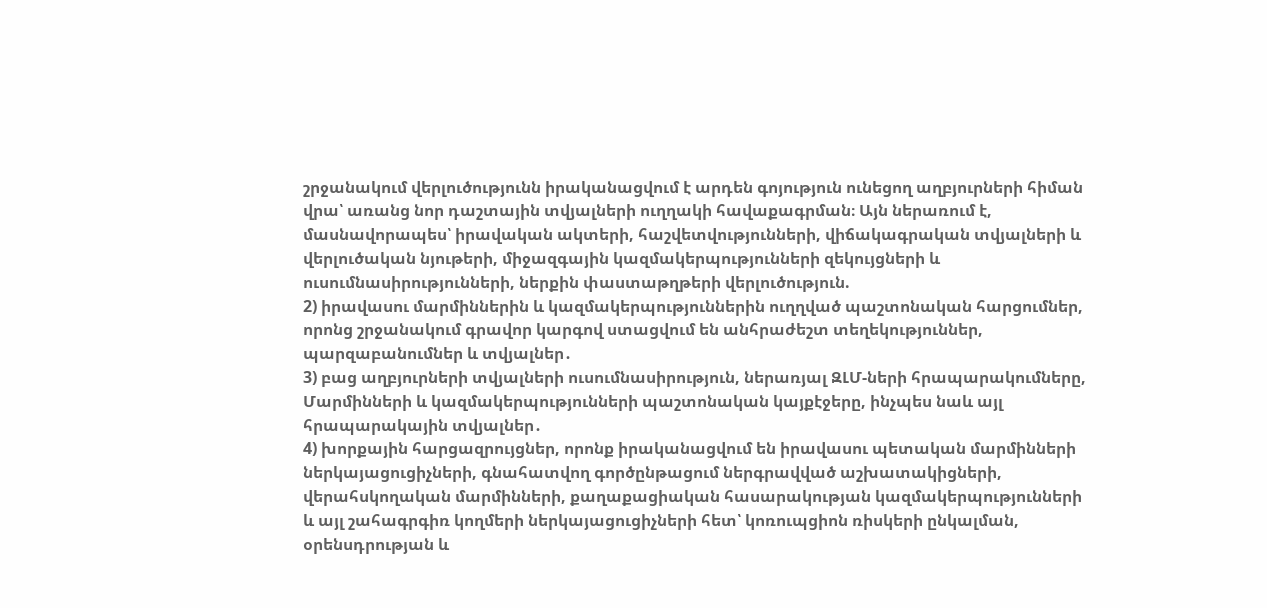շրջանակում վերլուծությունն իրականացվում է արդեն գոյություն ունեցող աղբյուրների հիման վրա՝ առանց նոր դաշտային տվյալների ուղղակի հավաքագրման։ Այն ներառում է, մասնավորապես՝ իրավական ակտերի, հաշվետվությունների, վիճակագրական տվյալների և վերլուծական նյութերի, միջազգային կազմակերպությունների զեկույցների և ուսումնասիրությունների, ներքին փաստաթղթերի վերլուծություն.
2) իրավասու մարմիններին և կազմակերպություններին ուղղված պաշտոնական հարցումներ, որոնց շրջանակում գրավոր կարգով ստացվում են անհրաժեշտ տեղեկություններ, պարզաբանումներ և տվյալներ․
3) բաց աղբյուրների տվյալների ուսումնասիրություն, ներառյալ ԶԼՄ-ների հրապարակումները, Մարմինների և կազմակերպությունների պաշտոնական կայքէջերը, ինչպես նաև այլ հրապարակային տվյալներ․
4) խորքային հարցազրույցներ, որոնք իրականացվում են իրավասու պետական մարմինների ներկայացուցիչների, գնահատվող գործընթացում ներգրավված աշխատակիցների, վերահսկողական մարմինների, քաղաքացիական հասարակության կազմակերպությունների և այլ շահագրգիռ կողմերի ներկայացուցիչների հետ՝ կոռուպցիոն ռիսկերի ընկալման, օրենսդրության և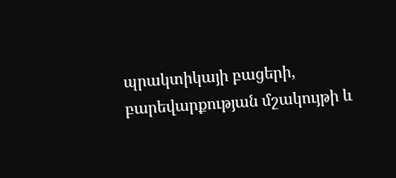պրակտիկայի բացերի, բարեվարքության մշակույթի և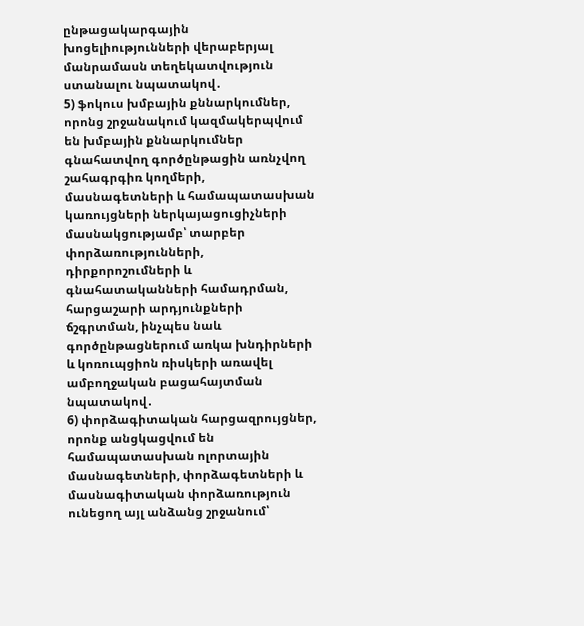ընթացակարգային խոցելիությունների վերաբերյալ մանրամասն տեղեկատվություն ստանալու նպատակով․
5) ֆոկուս խմբային քննարկումներ, որոնց շրջանակում կազմակերպվում են խմբային քննարկումներ գնահատվող գործընթացին առնչվող շահագրգիռ կողմերի, մասնագետների և համապատասխան կառույցների ներկայացուցիչների մասնակցությամբ՝ տարբեր փորձառությունների, դիրքորոշումների և գնահատականների համադրման, հարցաշարի արդյունքների ճշգրտման, ինչպես նաև գործընթացներում առկա խնդիրների և կոռուպցիոն ռիսկերի առավել ամբողջական բացահայտման նպատակով․
6) փորձագիտական հարցազրույցներ, որոնք անցկացվում են համապատասխան ոլորտային մասնագետների, փորձագետների և մասնագիտական փորձառություն ունեցող այլ անձանց շրջանում՝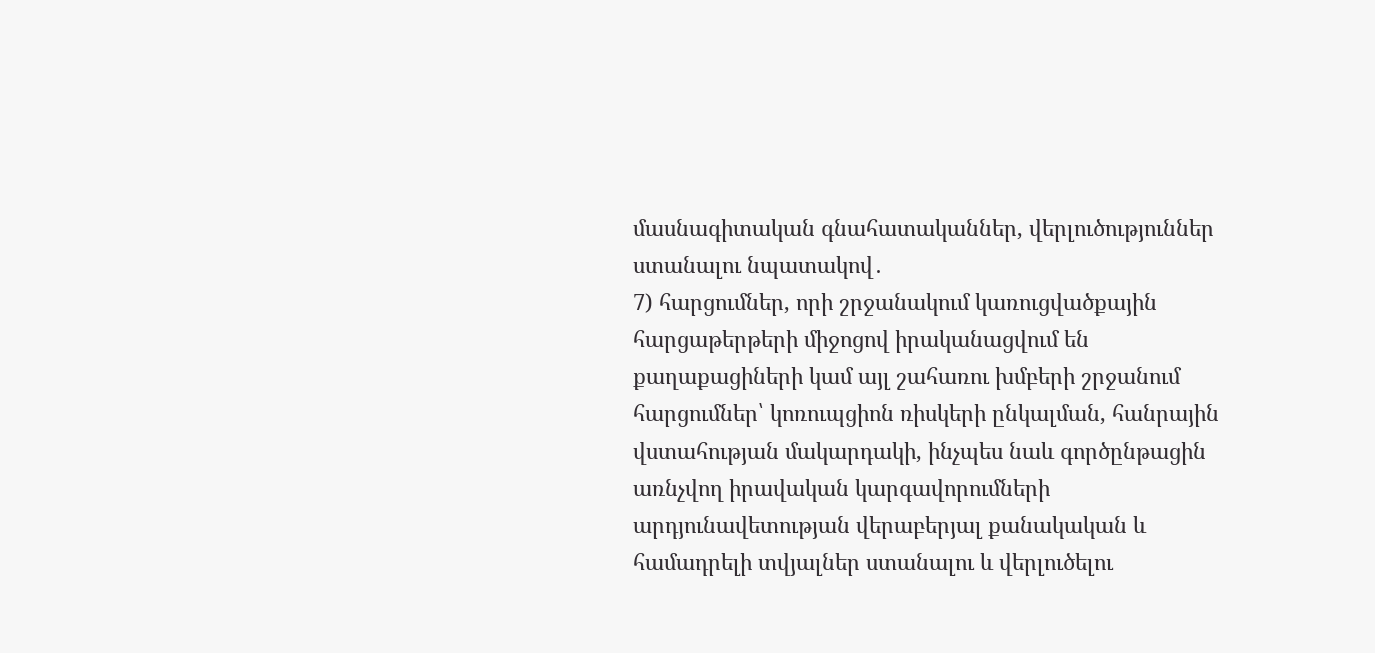մասնագիտական գնահատականներ, վերլուծություններ ստանալու նպատակով․
7) հարցումներ, որի շրջանակում կառուցվածքային հարցաթերթերի միջոցով իրականացվում են քաղաքացիների կամ այլ շահառու խմբերի շրջանում հարցումներ՝ կոռուպցիոն ռիսկերի ընկալման, հանրային վստահության մակարդակի, ինչպես նաև գործընթացին առնչվող իրավական կարգավորումների արդյունավետության վերաբերյալ քանակական և համադրելի տվյալներ ստանալու և վերլուծելու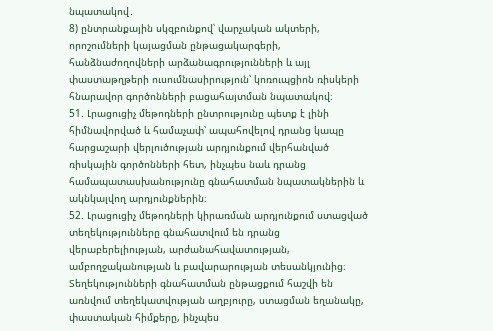նպատակով․
8) ընտրանքային սկզբունքով՝ վարչական ակտերի, որոշումների կայացման ընթացակարգերի, հանձնաժողովների արձանագրությունների և այլ փաստաթղթերի ուսումնասիրություն՝ կոռուպցիոն ռիսկերի հնարավոր գործոնների բացահայտման նպատակով։
51. Լրացուցիչ մեթոդների ընտրությունը պետք է լինի հիմնավորված և համաչափ՝ ապահովելով դրանց կապը հարցաշարի վերլուծության արդյունքում վերհանված ռիսկային գործոնների հետ, ինչպես նաև դրանց համապատասխանությունը գնահատման նպատակներին և ակնկալվող արդյունքներին։
52. Լրացուցիչ մեթոդների կիրառման արդյունքում ստացված տեղեկությունները գնահատվում են դրանց վերաբերելիության, արժանահավատության, ամբողջականության և բավարարության տեսանկյունից։ Տեղեկությունների գնահատման ընթացքում հաշվի են առնվում տեղեկատվության աղբյուրը, ստացման եղանակը, փաստական հիմքերը, ինչպես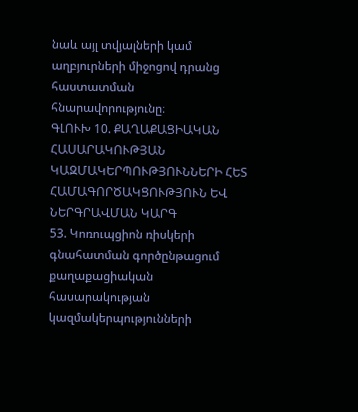նաև այլ տվյալների կամ աղբյուրների միջոցով դրանց հաստատման հնարավորությունը։
ԳԼՈՒԽ 10. ՔԱՂԱՔԱՑԻԱԿԱՆ ՀԱՍԱՐԱԿՈՒԹՅԱՆ ԿԱԶՄԱԿԵՐՊՈՒԹՅՈՒՆՆԵՐԻ ՀԵՏ ՀԱՄԱԳՈՐԾԱԿՑՈՒԹՅՈՒՆ ԵՎ ՆԵՐԳՐԱՎՄԱՆ ԿԱՐԳ
53. Կոռուպցիոն ռիսկերի գնահատման գործընթացում քաղաքացիական հասարակության կազմակերպությունների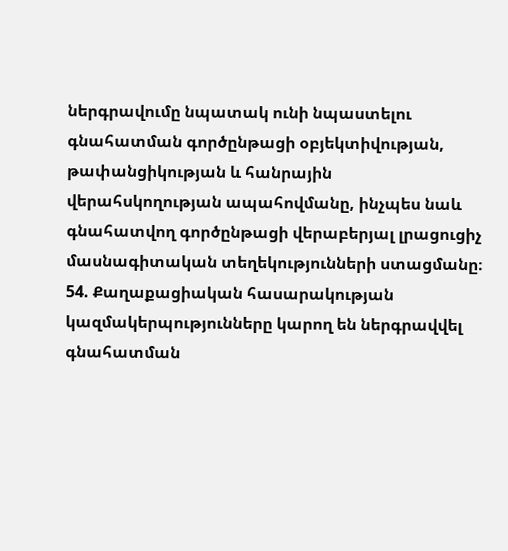ներգրավումը նպատակ ունի նպաստելու գնահատման գործընթացի օբյեկտիվության, թափանցիկության և հանրային վերահսկողության ապահովմանը, ինչպես նաև գնահատվող գործընթացի վերաբերյալ լրացուցիչ մասնագիտական տեղեկությունների ստացմանը։
54. Քաղաքացիական հասարակության կազմակերպությունները կարող են ներգրավվել գնահատման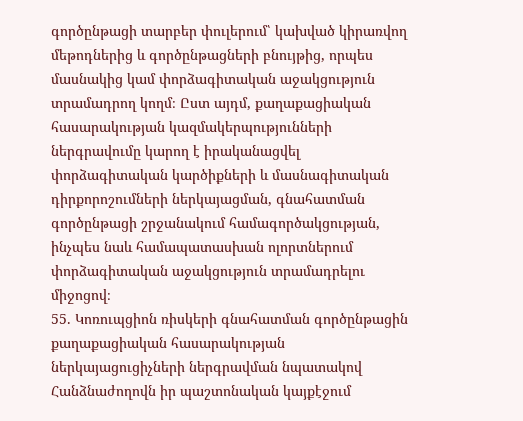գործընթացի տարբեր փուլերում՝ կախված կիրառվող մեթոդներից և գործընթացների բնույթից, որպես մասնակից կամ փորձագիտական աջակցություն տրամադրող կողմ։ Ըստ այդմ, քաղաքացիական հասարակության կազմակերպությունների ներգրավումը կարող է իրականացվել փորձագիտական կարծիքների և մասնագիտական դիրքորոշումների ներկայացման, գնահատման գործընթացի շրջանակում համագործակցության, ինչպես նաև համապատասխան ոլորտներում փորձագիտական աջակցություն տրամադրելու միջոցով։
55. Կոռուպցիոն ռիսկերի գնահատման գործընթացին քաղաքացիական հասարակության ներկայացուցիչների ներգրավման նպատակով Հանձնաժողովն իր պաշտոնական կայքէջում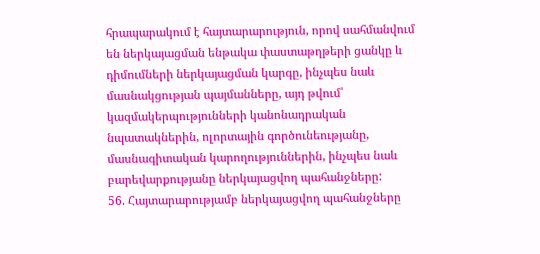հրապարակում է հայտարարություն, որով սահմանվում են ներկայացման ենթակա փաստաթղթերի ցանկը և դիմումների ներկայացման կարգը, ինչպես նաև մասնակցության պայմանները, այդ թվում՝ կազմակերպությունների կանոնադրական նպատակներին, ոլորտային գործունեությանը, մասնագիտական կարողություններին, ինչպես նաև բարեվարքությանը ներկայացվող պահանջները:
56. Հայտարարությամբ ներկայացվող պահանջները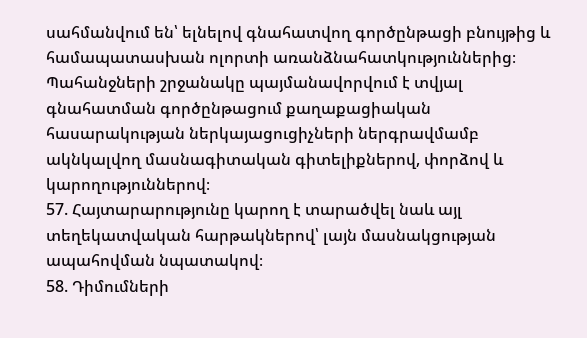սահմանվում են՝ ելնելով գնահատվող գործընթացի բնույթից և համապատասխան ոլորտի առանձնահատկություններից։ Պահանջների շրջանակը պայմանավորվում է տվյալ գնահատման գործընթացում քաղաքացիական հասարակության ներկայացուցիչների ներգրավմամբ ակնկալվող մասնագիտական գիտելիքներով, փորձով և կարողություններով։
57. Հայտարարությունը կարող է տարածվել նաև այլ տեղեկատվական հարթակներով՝ լայն մասնակցության ապահովման նպատակով։
58. Դիմումների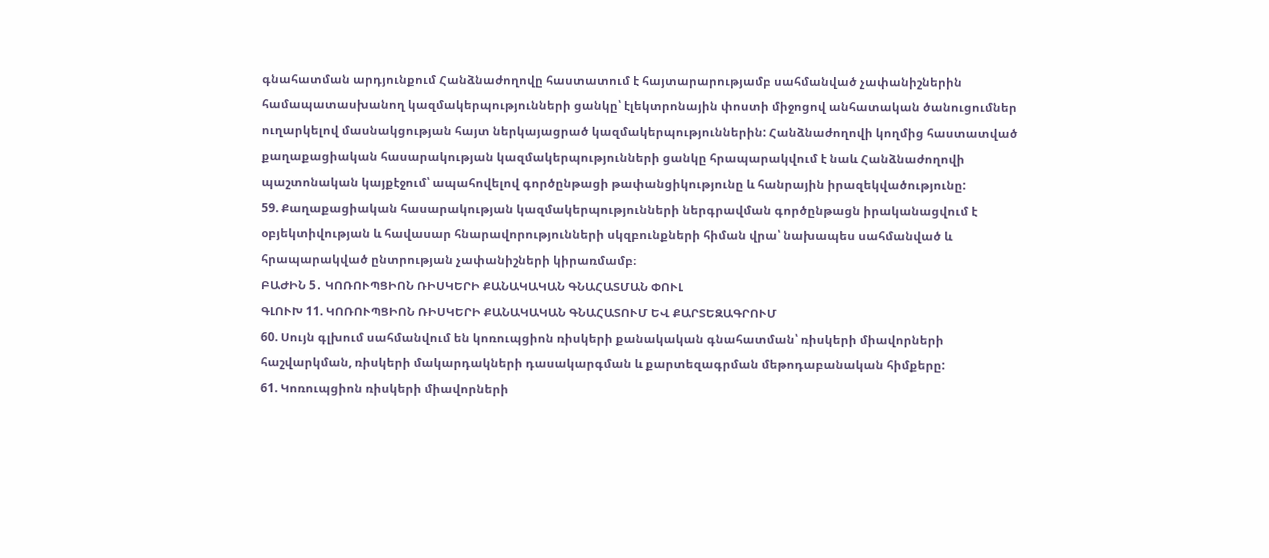գնահատման արդյունքում Հանձնաժողովը հաստատում է հայտարարությամբ սահմանված չափանիշներին համապատասխանող կազմակերպությունների ցանկը՝ էլեկտրոնային փոստի միջոցով անհատական ծանուցումներ ուղարկելով մասնակցության հայտ ներկայացրած կազմակերպություններին: Հանձնաժողովի կողմից հաստատված քաղաքացիական հասարակության կազմակերպությունների ցանկը հրապարակվում է նաև Հանձնաժողովի պաշտոնական կայքէջում՝ ապահովելով գործընթացի թափանցիկությունը և հանրային իրազեկվածությունը:
59. Քաղաքացիական հասարակության կազմակերպությունների ներգրավման գործընթացն իրականացվում է օբյեկտիվության և հավասար հնարավորությունների սկզբունքների հիման վրա՝ նախապես սահմանված և հրապարակված ընտրության չափանիշների կիրառմամբ։
ԲԱԺԻՆ 5․ ԿՈՌՈՒՊՑԻՈՆ ՌԻՍԿԵՐԻ ՔԱՆԱԿԱԿԱՆ ԳՆԱՀԱՏՄԱՆ ՓՈՒԼ
ԳԼՈՒԽ 11. ԿՈՌՈՒՊՑԻՈՆ ՌԻՍԿԵՐԻ ՔԱՆԱԿԱԿԱՆ ԳՆԱՀԱՏՈՒՄ ԵՎ ՔԱՐՏԵԶԱԳՐՈՒՄ
60. Սույն գլխում սահմանվում են կոռուպցիոն ռիսկերի քանակական գնահատման՝ ռիսկերի միավորների հաշվարկման, ռիսկերի մակարդակների դասակարգման և քարտեզագրման մեթոդաբանական հիմքերը:
61. Կոռուպցիոն ռիսկերի միավորների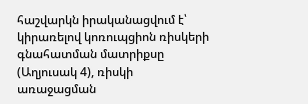հաշվարկն իրականացվում է՝ կիրառելով կոռուպցիոն ռիսկերի գնահատման մատրիքսը (Աղյուսակ 4), ռիսկի առաջացման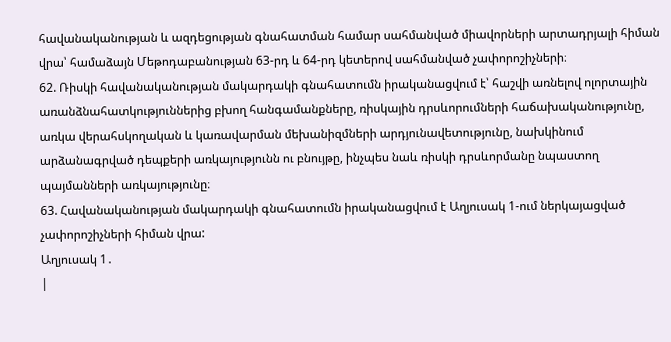հավանականության և ազդեցության գնահատման համար սահմանված միավորների արտադրյալի հիման վրա՝ համաձայն Մեթոդաբանության 63-րդ և 64-րդ կետերով սահմանված չափորոշիչների։
62. Ռիսկի հավանականության մակարդակի գնահատումն իրականացվում է՝ հաշվի առնելով ոլորտային առանձնահատկություններից բխող հանգամանքները, ռիսկային դրսևորումների հաճախականությունը, առկա վերահսկողական և կառավարման մեխանիզմների արդյունավետությունը, նախկինում արձանագրված դեպքերի առկայությունն ու բնույթը, ինչպես նաև ռիսկի դրսևորմանը նպաստող պայմանների առկայությունը։
63. Հավանականության մակարդակի գնահատումն իրականացվում է Աղյուսակ 1-ում ներկայացված չափորոշիչների հիման վրա:
Աղյուսակ 1․
|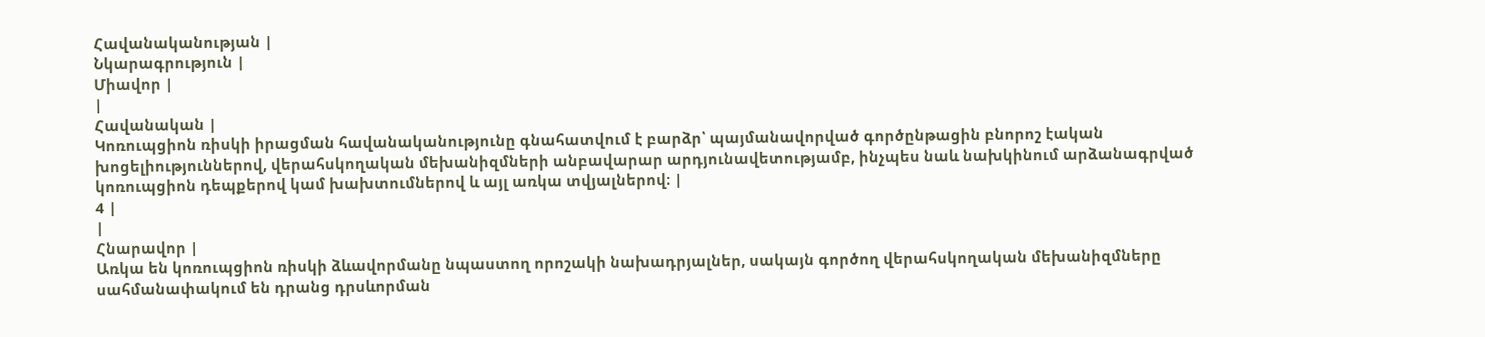Հավանականության |
Նկարագրություն |
Միավոր |
|
Հավանական |
Կոռուպցիոն ռիսկի իրացման հավանականությունը գնահատվում է բարձր՝ պայմանավորված գործընթացին բնորոշ էական խոցելիություններով, վերահսկողական մեխանիզմների անբավարար արդյունավետությամբ, ինչպես նաև նախկինում արձանագրված կոռուպցիոն դեպքերով կամ խախտումներով և այլ առկա տվյալներով։ |
4 |
|
Հնարավոր |
Առկա են կոռուպցիոն ռիսկի ձևավորմանը նպաստող որոշակի նախադրյալներ, սակայն գործող վերահսկողական մեխանիզմները սահմանափակում են դրանց դրսևորման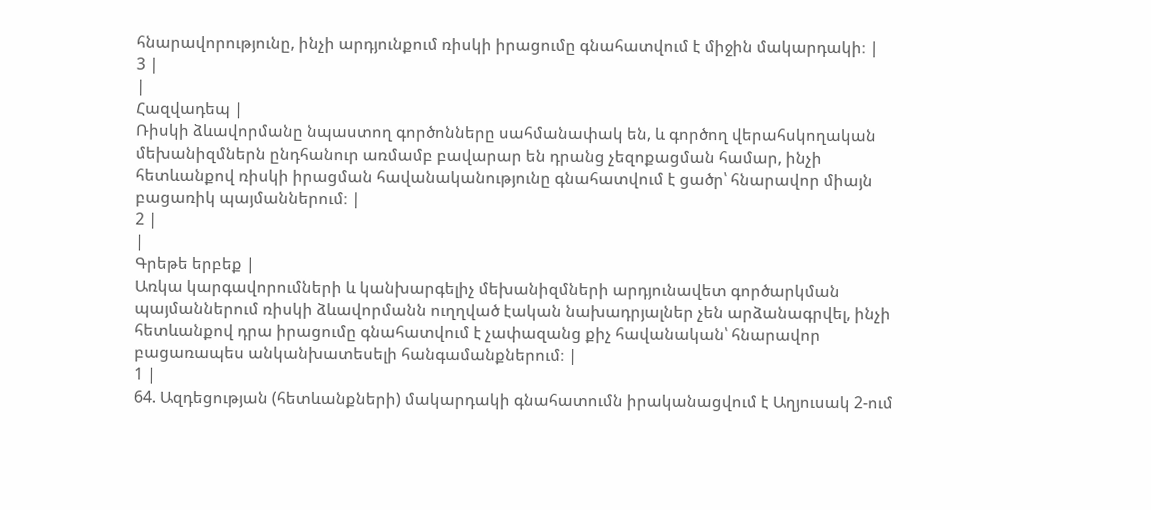հնարավորությունը, ինչի արդյունքում ռիսկի իրացումը գնահատվում է միջին մակարդակի։ |
3 |
|
Հազվադեպ |
Ռիսկի ձևավորմանը նպաստող գործոնները սահմանափակ են, և գործող վերահսկողական մեխանիզմներն ընդհանուր առմամբ բավարար են դրանց չեզոքացման համար, ինչի հետևանքով ռիսկի իրացման հավանականությունը գնահատվում է ցածր՝ հնարավոր միայն բացառիկ պայմաններում։ |
2 |
|
Գրեթե երբեք |
Առկա կարգավորումների և կանխարգելիչ մեխանիզմների արդյունավետ գործարկման պայմաններում ռիսկի ձևավորմանն ուղղված էական նախադրյալներ չեն արձանագրվել, ինչի հետևանքով դրա իրացումը գնահատվում է չափազանց քիչ հավանական՝ հնարավոր բացառապես անկանխատեսելի հանգամանքներում։ |
1 |
64. Ազդեցության (հետևանքների) մակարդակի գնահատումն իրականացվում է Աղյուսակ 2-ում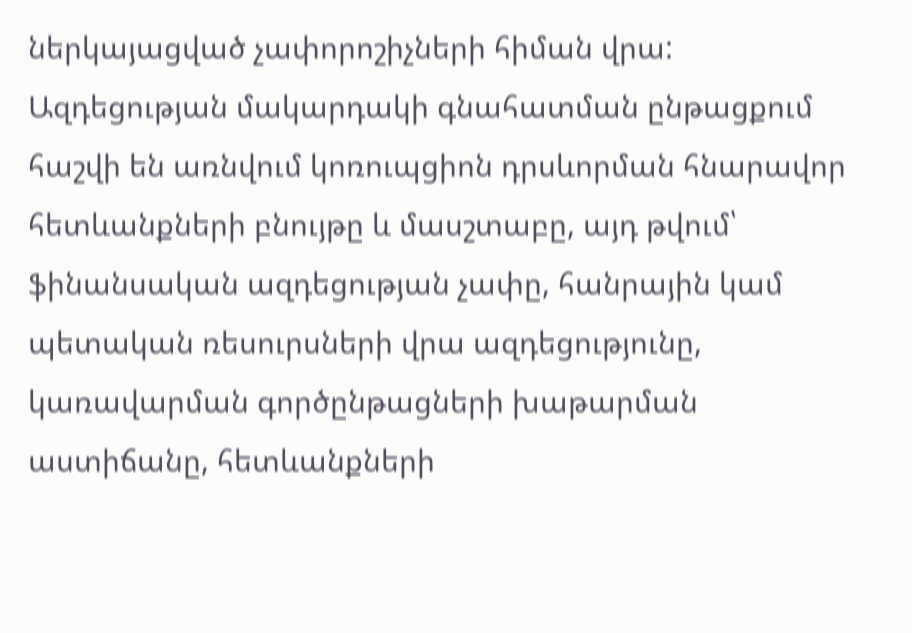ներկայացված չափորոշիչների հիման վրա: Ազդեցության մակարդակի գնահատման ընթացքում հաշվի են առնվում կոռուպցիոն դրսևորման հնարավոր հետևանքների բնույթը և մասշտաբը, այդ թվում՝ ֆինանսական ազդեցության չափը, հանրային կամ պետական ռեսուրսների վրա ազդեցությունը, կառավարման գործընթացների խաթարման աստիճանը, հետևանքների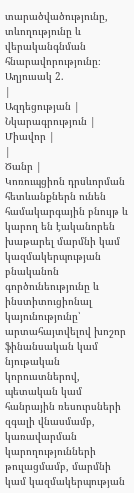տարածվածությունը, տևողությունը և վերականգնման հնարավորությունը։
Աղյուսակ 2.
|
Ազդեցության |
Նկարագրություն |
Միավոր |
|
Ծանր |
Կոռուպցիոն դրսևորման հետևանքներն ունեն համակարգային բնույթ և կարող են էականորեն խաթարել մարմնի կամ կազմակերպության բնականոն գործունեությունը և ինստիտուցիոնալ կայունությունը՝ արտահայտվելով խոշոր ֆինանսական կամ նյութական կորուստներով, պետական կամ հանրային ռեսուրսների զգալի վնասմամբ, կառավարման կարողությունների թուլացմամբ, մարմնի կամ կազմակերպության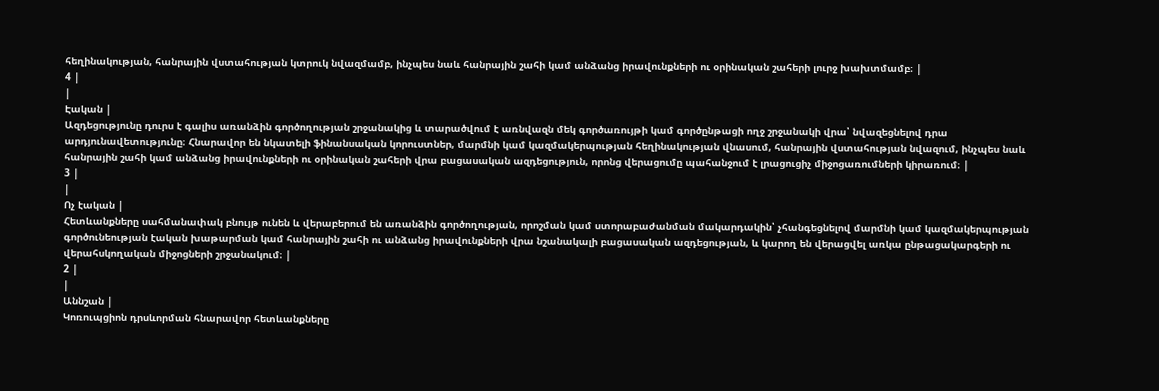հեղինակության, հանրային վստահության կտրուկ նվազմամբ, ինչպես նաև հանրային շահի կամ անձանց իրավունքների ու օրինական շահերի լուրջ խախտմամբ։ |
4 |
|
Էական |
Ազդեցությունը դուրս է գալիս առանձին գործողության շրջանակից և տարածվում է առնվազն մեկ գործառույթի կամ գործընթացի ողջ շրջանակի վրա՝ նվազեցնելով դրա արդյունավետությունը։ Հնարավոր են նկատելի ֆինանսական կորուստներ, մարմնի կամ կազմակերպության հեղինակության վնասում, հանրային վստահության նվազում, ինչպես նաև հանրային շահի կամ անձանց իրավունքների ու օրինական շահերի վրա բացասական ազդեցություն, որոնց վերացումը պահանջում է լրացուցիչ միջոցառումների կիրառում։ |
3 |
|
Ոչ էական |
Հետևանքները սահմանափակ բնույթ ունեն և վերաբերում են առանձին գործողության, որոշման կամ ստորաբաժանման մակարդակին՝ չհանգեցնելով մարմնի կամ կազմակերպության գործունեության էական խաթարման կամ հանրային շահի ու անձանց իրավունքների վրա նշանակալի բացասական ազդեցության, և կարող են վերացվել առկա ընթացակարգերի ու վերահսկողական միջոցների շրջանակում։ |
2 |
|
Աննշան |
Կոռուպցիոն դրսևորման հնարավոր հետևանքները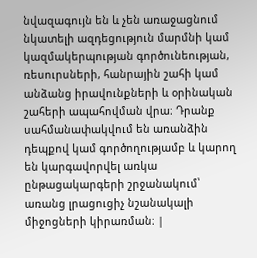նվազագույն են և չեն առաջացնում նկատելի ազդեցություն մարմնի կամ կազմակերպության գործունեության, ռեսուրսների, հանրային շահի կամ անձանց իրավունքների և օրինական շահերի ապահովման վրա։ Դրանք սահմանափակվում են առանձին դեպքով կամ գործողությամբ և կարող են կարգավորվել առկա ընթացակարգերի շրջանակում՝ առանց լրացուցիչ նշանակալի միջոցների կիրառման։ |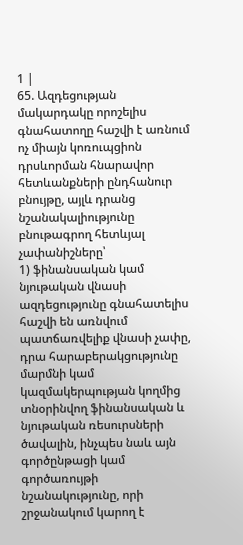1 |
65. Ազդեցության մակարդակը որոշելիս գնահատողը հաշվի է առնում ոչ միայն կոռուպցիոն դրսևորման հնարավոր հետևանքների ընդհանուր բնույթը, այլև դրանց նշանակալիությունը բնութագրող հետևյալ չափանիշները՝
1) ֆինանսական կամ նյութական վնասի ազդեցությունը գնահատելիս հաշվի են առնվում պատճառվելիք վնասի չափը, դրա հարաբերակցությունը մարմնի կամ կազմակերպության կողմից տնօրինվող ֆինանսական և նյութական ռեսուրսների ծավալին, ինչպես նաև այն գործընթացի կամ գործառույթի նշանակությունը, որի շրջանակում կարող է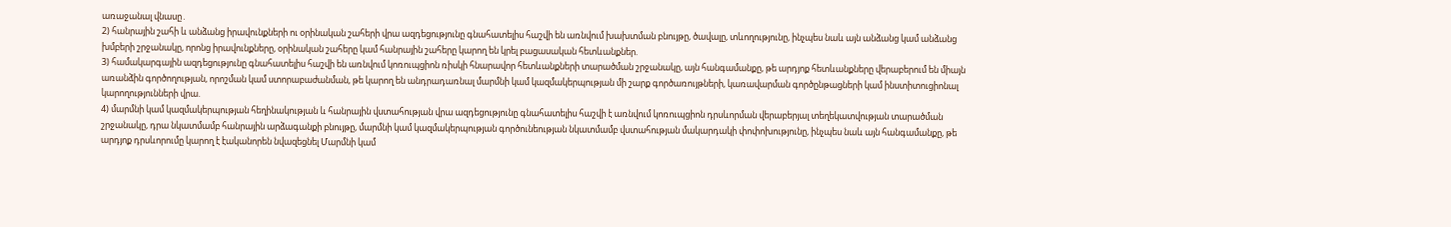առաջանալ վնասը․
2) հանրային շահի և անձանց իրավունքների ու օրինական շահերի վրա ազդեցությունը գնահատելիս հաշվի են առնվում խախտման բնույթը, ծավալը, տևողությունը, ինչպես նաև այն անձանց կամ անձանց խմբերի շրջանակը, որոնց իրավունքները, օրինական շահերը կամ հանրային շահերը կարող են կրել բացասական հետևանքներ.
3) համակարգային ազդեցությունը գնահատելիս հաշվի են առնվում կոռուպցիոն ռիսկի հնարավոր հետևանքների տարածման շրջանակը, այն հանգամանքը, թե արդյոք հետևանքները վերաբերում են միայն առանձին գործողության, որոշման կամ ստորաբաժանման, թե կարող են անդրադառնալ մարմնի կամ կազմակերպության մի շարք գործառույթների, կառավարման գործընթացների կամ ինստիտուցիոնալ կարողությունների վրա.
4) մարմնի կամ կազմակերպության հեղինակության և հանրային վստահության վրա ազդեցությունը գնահատելիս հաշվի է առնվում կոռուպցիոն դրսևորման վերաբերյալ տեղեկատվության տարածման շրջանակը, դրա նկատմամբ հանրային արձագանքի բնույթը, մարմնի կամ կազմակերպության գործունեության նկատմամբ վստահության մակարդակի փոփոխությունը, ինչպես նաև այն հանգամանքը, թե արդյոք դրսևորումը կարող է էականորեն նվազեցնել Մարմնի կամ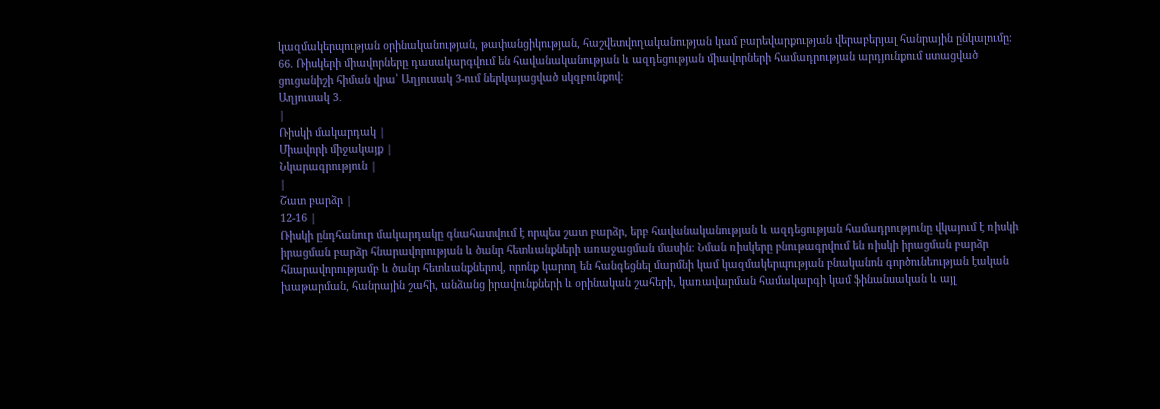կազմակերպության օրինականության, թափանցիկության, հաշվետվողականության կամ բարեվարքության վերաբերյալ հանրային ընկալումը։
66. Ռիսկերի միավորները դասակարգվում են հավանականության և ազդեցության միավորների համադրության արդյունքում ստացված ցուցանիշի հիման վրա՝ Աղյուսակ 3-ում ներկայացված սկզբունքով:
Աղյուսակ 3․
|
Ռիսկի մակարդակ |
Միավորի միջակայք |
Նկարագրություն |
|
Շատ բարձր |
12-16 |
Ռիսկի ընդհանուր մակարդակը գնահատվում է որպես շատ բարձր, երբ հավանականության և ազդեցության համադրությունը վկայում է ռիսկի իրացման բարձր հնարավորության և ծանր հետևանքների առաջացման մասին։ Նման ռիսկերը բնութագրվում են ռիսկի իրացման բարձր հնարավորությամբ և ծանր հետևանքներով, որոնք կարող են հանգեցնել մարմնի կամ կազմակերպության բնականոն գործունեության էական խաթարման, հանրային շահի, անձանց իրավունքների և օրինական շահերի, կառավարման համակարգի կամ ֆինանսական և այլ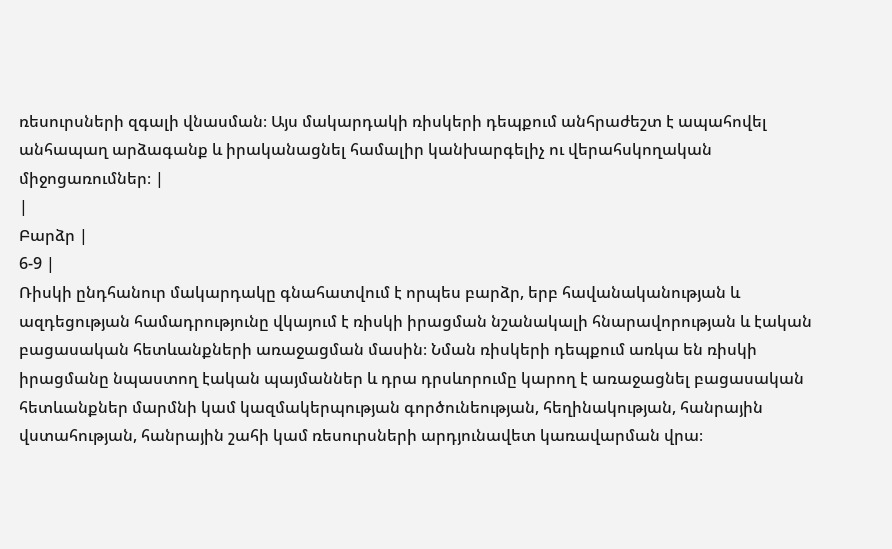ռեսուրսների զգալի վնասման։ Այս մակարդակի ռիսկերի դեպքում անհրաժեշտ է ապահովել անհապաղ արձագանք և իրականացնել համալիր կանխարգելիչ ու վերահսկողական միջոցառումներ։ |
|
Բարձր |
6-9 |
Ռիսկի ընդհանուր մակարդակը գնահատվում է որպես բարձր, երբ հավանականության և ազդեցության համադրությունը վկայում է ռիսկի իրացման նշանակալի հնարավորության և էական բացասական հետևանքների առաջացման մասին։ Նման ռիսկերի դեպքում առկա են ռիսկի իրացմանը նպաստող էական պայմաններ և դրա դրսևորումը կարող է առաջացնել բացասական հետևանքներ մարմնի կամ կազմակերպության գործունեության, հեղինակության, հանրային վստահության, հանրային շահի կամ ռեսուրսների արդյունավետ կառավարման վրա։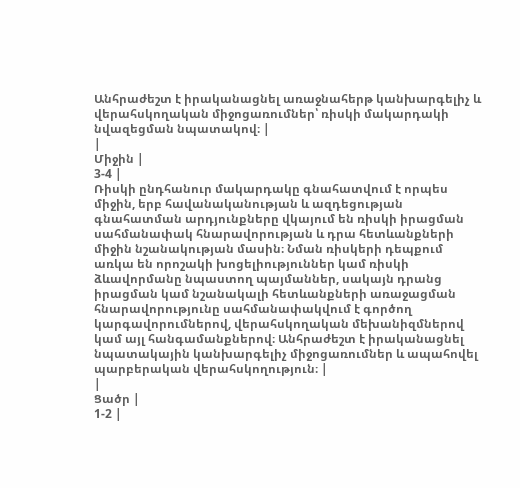Անհրաժեշտ է իրականացնել առաջնահերթ կանխարգելիչ և վերահսկողական միջոցառումներ՝ ռիսկի մակարդակի նվազեցման նպատակով։ |
|
Միջին |
3-4 |
Ռիսկի ընդհանուր մակարդակը գնահատվում է որպես միջին, երբ հավանականության և ազդեցության գնահատման արդյունքները վկայում են ռիսկի իրացման սահմանափակ հնարավորության և դրա հետևանքների միջին նշանակության մասին։ Նման ռիսկերի դեպքում առկա են որոշակի խոցելիություններ կամ ռիսկի ձևավորմանը նպաստող պայմաններ, սակայն դրանց իրացման կամ նշանակալի հետևանքների առաջացման հնարավորությունը սահմանափակվում է գործող կարգավորումներով, վերահսկողական մեխանիզմներով կամ այլ հանգամանքներով։ Անհրաժեշտ է իրականացնել նպատակային կանխարգելիչ միջոցառումներ և ապահովել պարբերական վերահսկողություն։ |
|
Ցածր |
1-2 |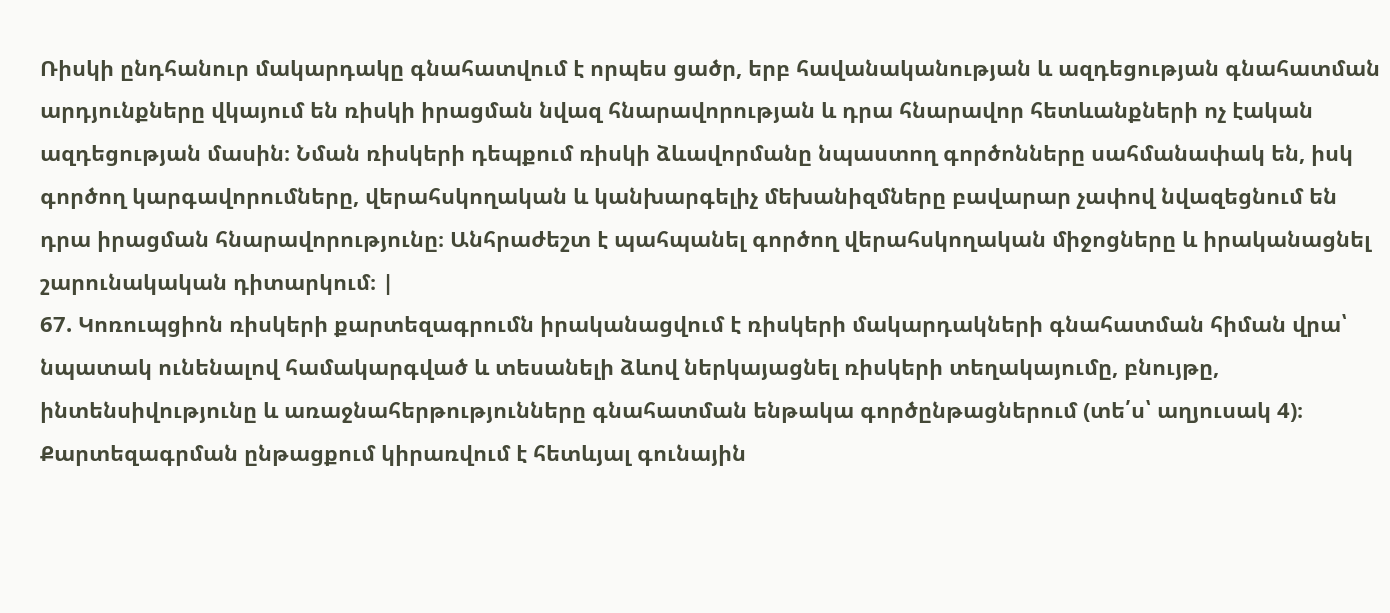Ռիսկի ընդհանուր մակարդակը գնահատվում է որպես ցածր, երբ հավանականության և ազդեցության գնահատման արդյունքները վկայում են ռիսկի իրացման նվազ հնարավորության և դրա հնարավոր հետևանքների ոչ էական ազդեցության մասին։ Նման ռիսկերի դեպքում ռիսկի ձևավորմանը նպաստող գործոնները սահմանափակ են, իսկ գործող կարգավորումները, վերահսկողական և կանխարգելիչ մեխանիզմները բավարար չափով նվազեցնում են դրա իրացման հնարավորությունը։ Անհրաժեշտ է պահպանել գործող վերահսկողական միջոցները և իրականացնել շարունակական դիտարկում։ |
67. Կոռուպցիոն ռիսկերի քարտեզագրումն իրականացվում է ռիսկերի մակարդակների գնահատման հիման վրա՝ նպատակ ունենալով համակարգված և տեսանելի ձևով ներկայացնել ռիսկերի տեղակայումը, բնույթը, ինտենսիվությունը և առաջնահերթությունները գնահատման ենթակա գործընթացներում (տե՛ս՝ աղյուսակ 4)։ Քարտեզագրման ընթացքում կիրառվում է հետևյալ գունային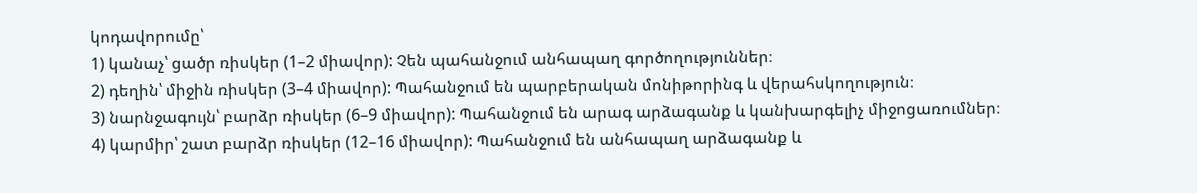կոդավորումը՝
1) կանաչ՝ ցածր ռիսկեր (1–2 միավոր): Չեն պահանջում անհապաղ գործողություններ։
2) դեղին՝ միջին ռիսկեր (3–4 միավոր): Պահանջում են պարբերական մոնիթորինգ և վերահսկողություն։
3) նարնջագույն՝ բարձր ռիսկեր (6–9 միավոր): Պահանջում են արագ արձագանք և կանխարգելիչ միջոցառումներ։
4) կարմիր՝ շատ բարձր ռիսկեր (12–16 միավոր): Պահանջում են անհապաղ արձագանք և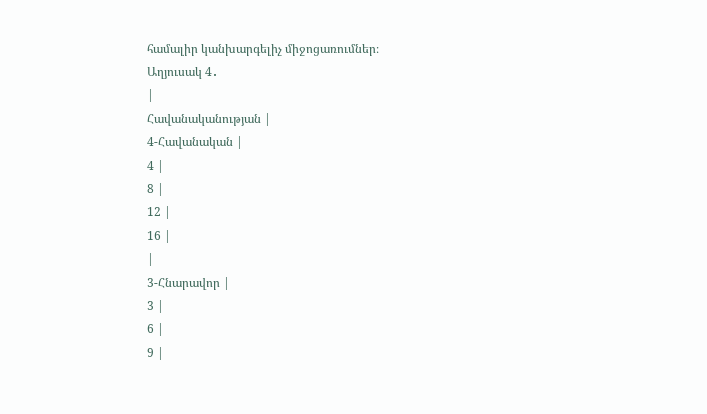համալիր կանխարգելիչ միջոցառումներ։
Աղյուսակ 4․
|
Հավանականության |
4-Հավանական |
4 |
8 |
12 |
16 |
|
3-Հնարավոր |
3 |
6 |
9 |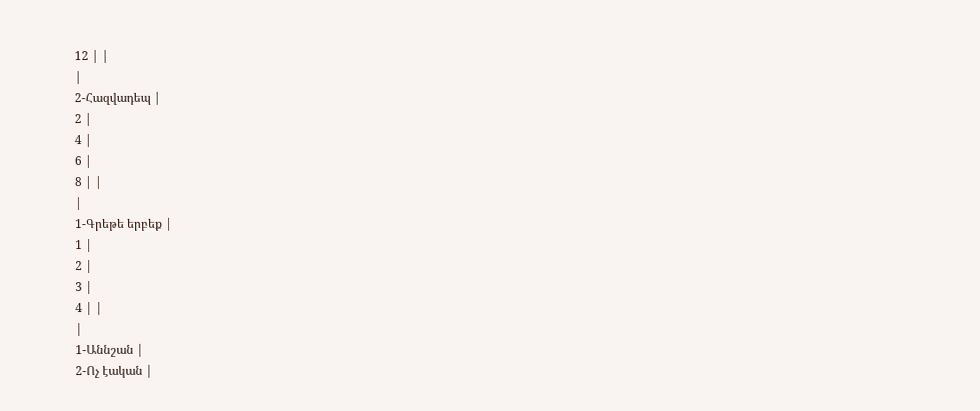12 | |
|
2-Հազվադեպ |
2 |
4 |
6 |
8 | |
|
1-Գրեթե երբեք |
1 |
2 |
3 |
4 | |
|
1-Աննշան |
2-Ոչ էական |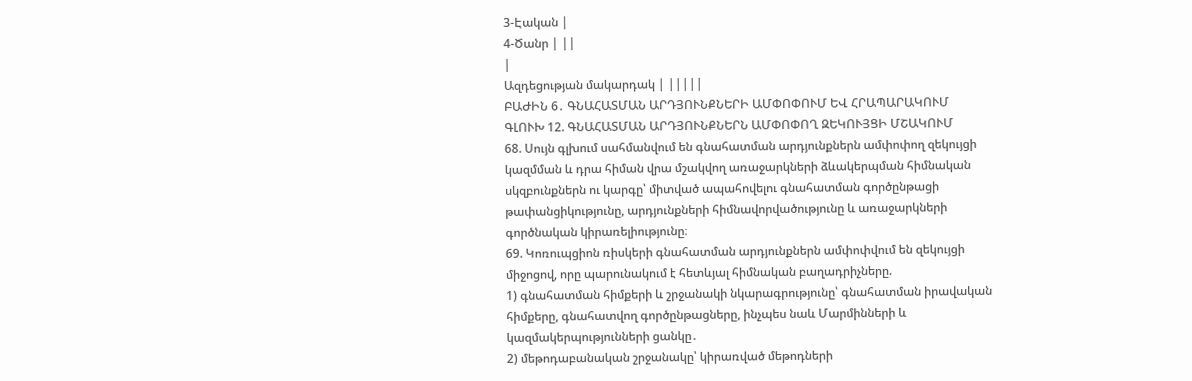3-Էական |
4-Ծանր | ||
|
Ազդեցության մակարդակ | |||||
ԲԱԺԻՆ 6․ ԳՆԱՀԱՏՄԱՆ ԱՐԴՅՈՒՆՔՆԵՐԻ ԱՄՓՈՓՈՒՄ ԵՎ ՀՐԱՊԱՐԱԿՈՒՄ
ԳԼՈՒԽ 12. ԳՆԱՀԱՏՄԱՆ ԱՐԴՅՈՒՆՔՆԵՐՆ ԱՄՓՈՓՈՂ ԶԵԿՈՒՅՑԻ ՄՇԱԿՈՒՄ
68. Սույն գլխում սահմանվում են գնահատման արդյունքներն ամփոփող զեկույցի կազմման և դրա հիման վրա մշակվող առաջարկների ձևակերպման հիմնական սկզբունքներն ու կարգը՝ միտված ապահովելու գնահատման գործընթացի թափանցիկությունը, արդյունքների հիմնավորվածությունը և առաջարկների գործնական կիրառելիությունը։
69. Կոռուպցիոն ռիսկերի գնահատման արդյունքներն ամփոփվում են զեկույցի միջոցով, որը պարունակում է հետևյալ հիմնական բաղադրիչները.
1) գնահատման հիմքերի և շրջանակի նկարագրությունը՝ գնահատման իրավական հիմքերը, գնահատվող գործընթացները, ինչպես նաև Մարմինների և կազմակերպությունների ցանկը․
2) մեթոդաբանական շրջանակը՝ կիրառված մեթոդների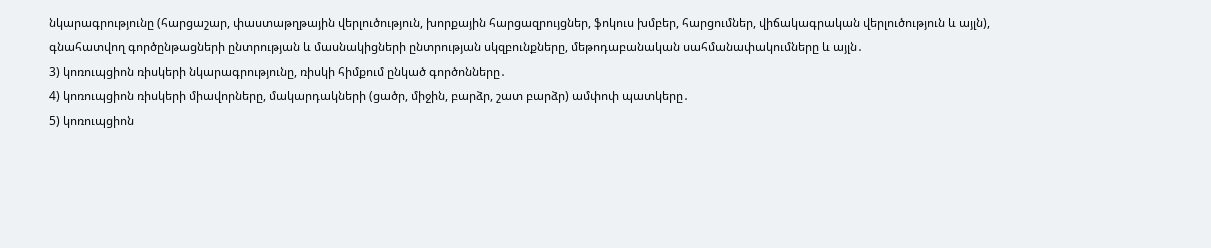նկարագրությունը (հարցաշար, փաստաթղթային վերլուծություն, խորքային հարցազրույցներ, ֆոկուս խմբեր, հարցումներ, վիճակագրական վերլուծություն և այլն), գնահատվող գործընթացների ընտրության և մասնակիցների ընտրության սկզբունքները, մեթոդաբանական սահմանափակումները և այլն․
3) կոռուպցիոն ռիսկերի նկարագրությունը, ռիսկի հիմքում ընկած գործոնները․
4) կոռուպցիոն ռիսկերի միավորները, մակարդակների (ցածր, միջին, բարձր, շատ բարձր) ամփոփ պատկերը․
5) կոռուպցիոն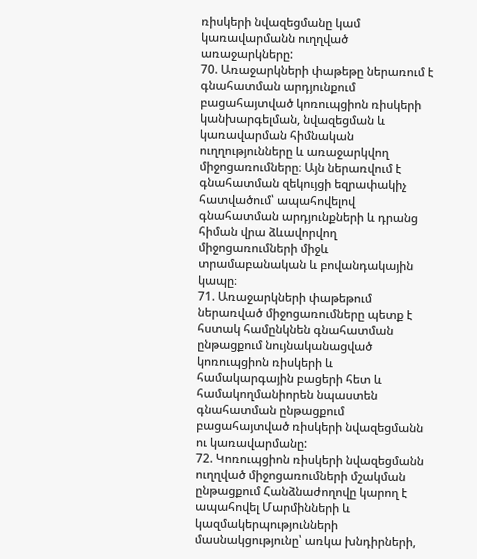ռիսկերի նվազեցմանը կամ կառավարմանն ուղղված առաջարկները:
70. Առաջարկների փաթեթը ներառում է գնահատման արդյունքում բացահայտված կոռուպցիոն ռիսկերի կանխարգելման, նվազեցման և կառավարման հիմնական ուղղությունները և առաջարկվող միջոցառումները։ Այն ներառվում է գնահատման զեկույցի եզրափակիչ հատվածում՝ ապահովելով գնահատման արդյունքների և դրանց հիման վրա ձևավորվող միջոցառումների միջև տրամաբանական և բովանդակային կապը։
71. Առաջարկների փաթեթում ներառված միջոցառումները պետք է հստակ համընկնեն գնահատման ընթացքում նույնականացված կոռուպցիոն ռիսկերի և համակարգային բացերի հետ և համակողմանիորեն նպաստեն գնահատման ընթացքում բացահայտված ռիսկերի նվազեցմանն ու կառավարմանը:
72. Կոռուպցիոն ռիսկերի նվազեցմանն ուղղված միջոցառումների մշակման ընթացքում Հանձնաժողովը կարող է ապահովել Մարմինների և կազմակերպությունների մասնակցությունը՝ առկա խնդիրների,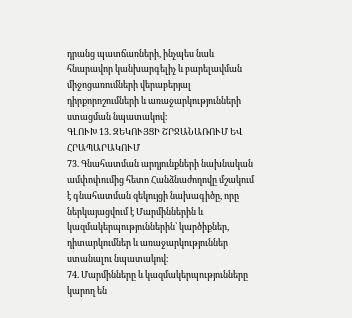դրանց պատճառների, ինչպես նաև հնարավոր կանխարգելիչ և բարելավման միջոցառումների վերաբերյալ դիրքորոշումների և առաջարկությունների ստացման նպատակով։
ԳԼՈՒԽ 13. ԶԵԿՈՒՅՑԻ ՇՐՋԱՆԱՌՈՒՄ ԵՎ ՀՐԱՊԱՐԱԿՈՒՄ
73. Գնահատման արդյունքների նախնական ամփոփումից հետո Հանձնաժողովը մշակում է գնահատման զեկույցի նախագիծը, որը ներկայացվում է Մարմիններին և կազմակերպություններին՝ կարծիքներ, դիտարկումներ և առաջարկություններ ստանալու նպատակով։
74. Մարմինները և կազմակերպությունները կարող են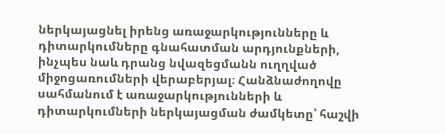ներկայացնել իրենց առաջարկությունները և դիտարկումները գնահատման արդյունքների, ինչպես նաև դրանց նվազեցմանն ուղղված միջոցառումների վերաբերյալ։ Հանձնաժողովը սահմանում է առաջարկությունների և դիտարկումների ներկայացման ժամկետը՝ հաշվի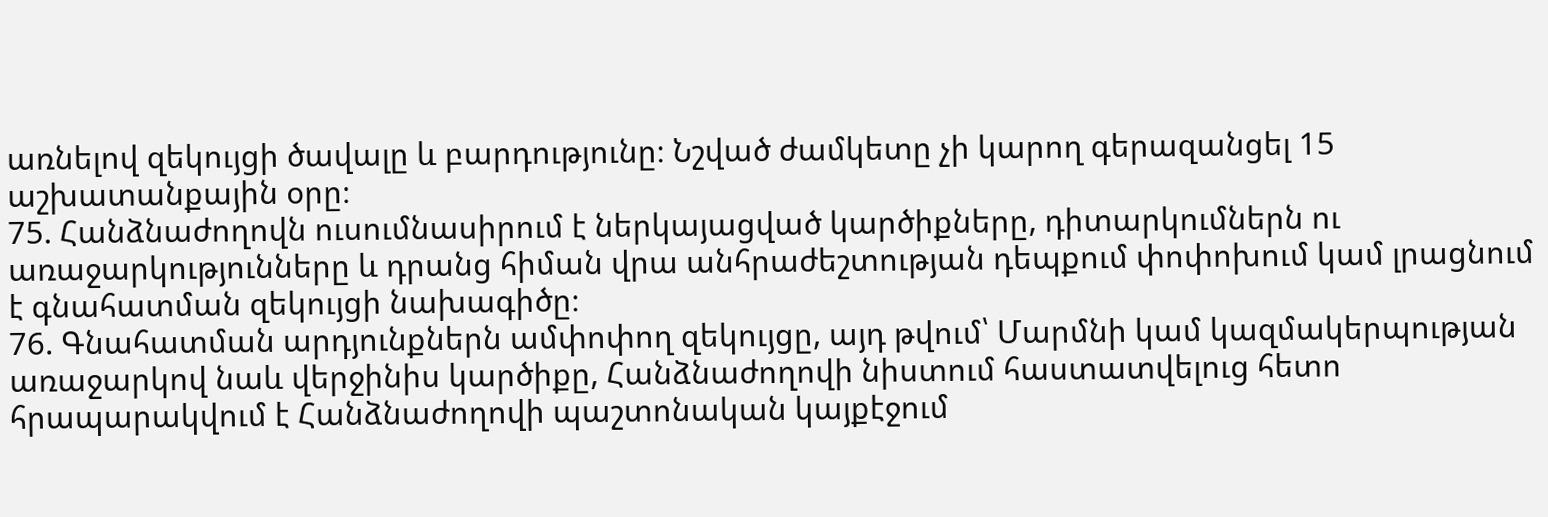առնելով զեկույցի ծավալը և բարդությունը։ Նշված ժամկետը չի կարող գերազանցել 15 աշխատանքային օրը։
75. Հանձնաժողովն ուսումնասիրում է ներկայացված կարծիքները, դիտարկումներն ու առաջարկությունները և դրանց հիման վրա անհրաժեշտության դեպքում փոփոխում կամ լրացնում է գնահատման զեկույցի նախագիծը։
76. Գնահատման արդյունքներն ամփոփող զեկույցը, այդ թվում՝ Մարմնի կամ կազմակերպության առաջարկով նաև վերջինիս կարծիքը, Հանձնաժողովի նիստում հաստատվելուց հետո հրապարակվում է Հանձնաժողովի պաշտոնական կայքէջում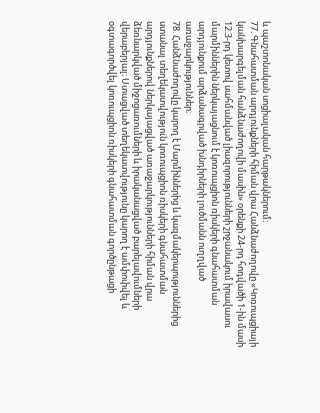և պաշտոնական սոցիալական հարթակներում։
77. Գնահատման արդյունքների հիման վրա Հանձնաժողովը «Կոռուպցիայի կանխարգելման հանձնաժողովի մասին» օրենքի 24-րդ հոդվածի 1-ին մասի 12.3-րդ կետով սահմանված լիազորությունների շրջանակում իրավասու մարմիններին ներկայացնում է կոռուպցիոն ռիսկերի գնահատման արդյունքում արձանագրված խնդիրների լուծմանն ուղղված առաջարկություններ։
78. Հանձնաժողովը կարող է Մարմիններից և կազմակերպություններից ստանալ տեղեկատվություն կոռուպցիոն ռիսկերի գնահատման արդյունքներով ներկայացված առաջարկությունների հիման վրա ձեռնարկված միջոցառումների և իրականացված բարելավումների վերաբերյալ։ Ստացված տեղեկատվությունը կարող է ամփոփվել և օգտագործվել կոռուպցիոն ռիսկերի գնահատման գործընթացի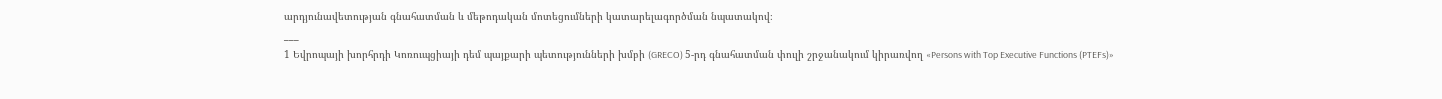արդյունավետության գնահատման և մեթոդական մոտեցումների կատարելագործման նպատակով։
___
1 Եվրոպայի խորհրդի Կոռուպցիայի դեմ պայքարի պետությունների խմբի (GRECO) 5-րդ գնահատման փուլի շրջանակում կիրառվող «Persons with Top Executive Functions (PTEFs)»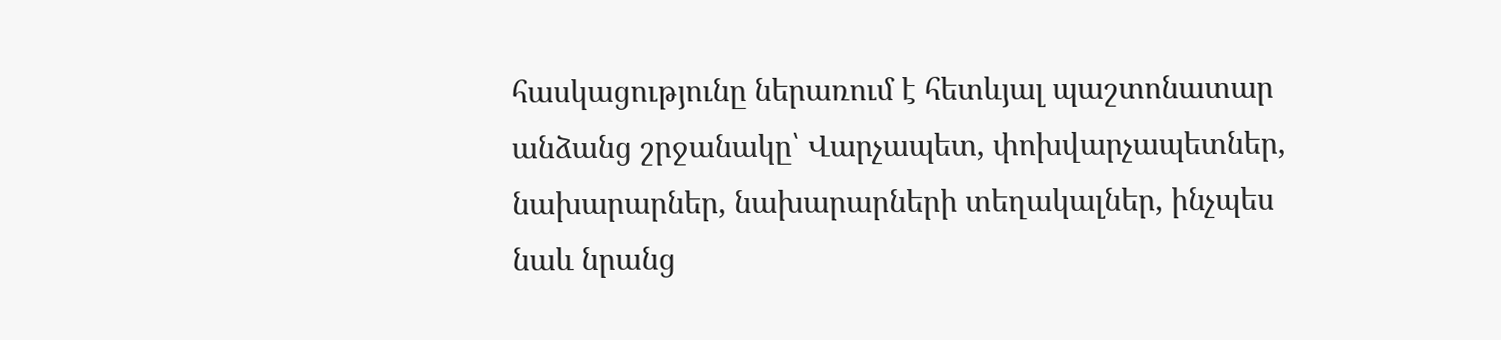հասկացությունը ներառում է հետևյալ պաշտոնատար անձանց շրջանակը՝ Վարչապետ, փոխվարչապետներ, նախարարներ, նախարարների տեղակալներ, ինչպես նաև նրանց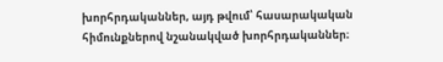խորհրդականներ, այդ թվում՝ հասարակական հիմունքներով նշանակված խորհրդականներ։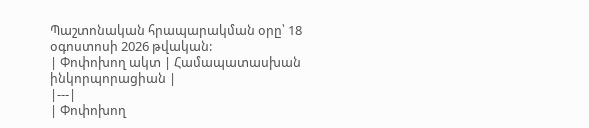Պաշտոնական հրապարակման օրը՝ 18 օգոստոսի 2026 թվական:
| Փոփոխող ակտ | Համապատասխան ինկորպորացիան |
|---|
| Փոփոխող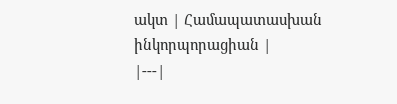ակտ | Համապատասխան ինկորպորացիան |
|---|